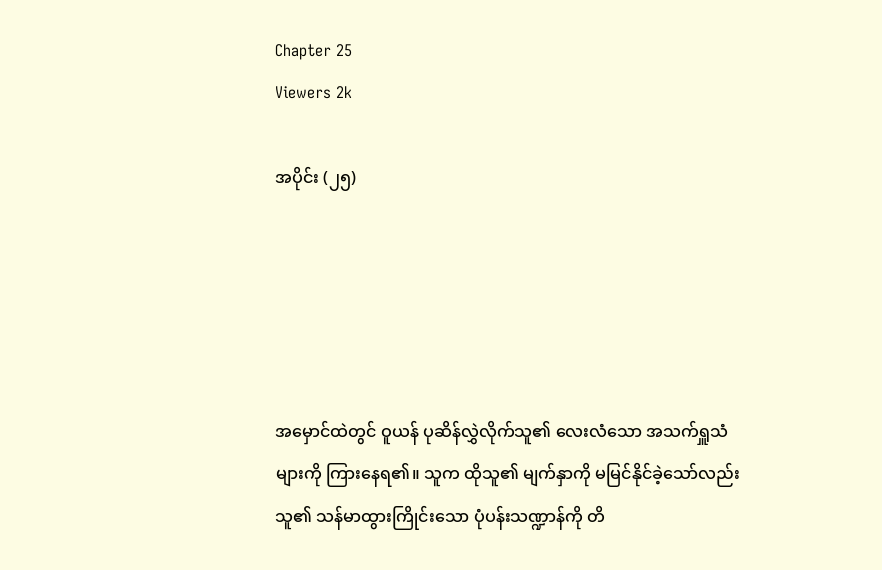Chapter 25
Viewers 2k

အပိုင်း (၂၅)





အမှောင်ထဲတွင် ဝူယန် ပုဆိန်လွှဲလိုက်သူ၏ လေးလံသော အသက်ရှူသံများကို ကြားနေရ၏။ သူက ထိုသူ၏ မျက်နှာကို မမြင်နိုင်ခဲ့သော်လည်း သူ၏ သန်မာထွားကြိုင်းသော ပုံပန်းသဏ္ဍာန်ကို တိ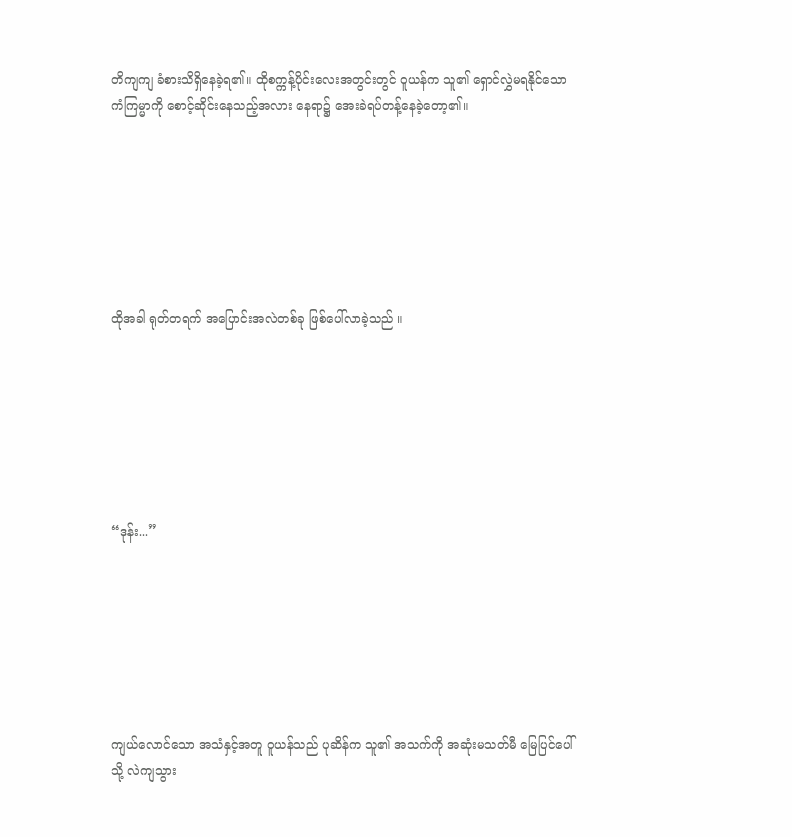တိကျကျ ခံစားသိရှိနေခဲ့ရ၏။ ထိုစက္ကန့်ပိုင်းလေးအတွင်းတွင် ဝူယန်က သူ၏ ရှောင်လွှဲမရနိုင်သော ကံကြမ္မာကို စောင့်ဆိုင်းနေသည့်အလား နေရာ၌ အေးခဲရပ်တန့်နေခဲ့တော့၏။







ထိုအခါ ရုတ်တရက် အပြောင်းအလဲတစ်ခု ဖြစ်ပေါ်လာခဲ့သည် ။







“ဒုန်း...”







ကျယ်လောင်သော အသံနှင့်အတူ ဝူယန်သည် ပုဆိန်က သူ၏ အသက်ကို အဆုံးမသတ်မီ မြေပြင်ပေါ်သို့ လဲကျသွား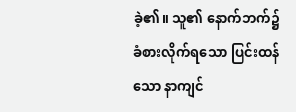ခဲ့၏။ သူ၏ နောက်ဘက်၌ ခံစားလိုက်ရသော ပြင်းထန်သော နာကျင်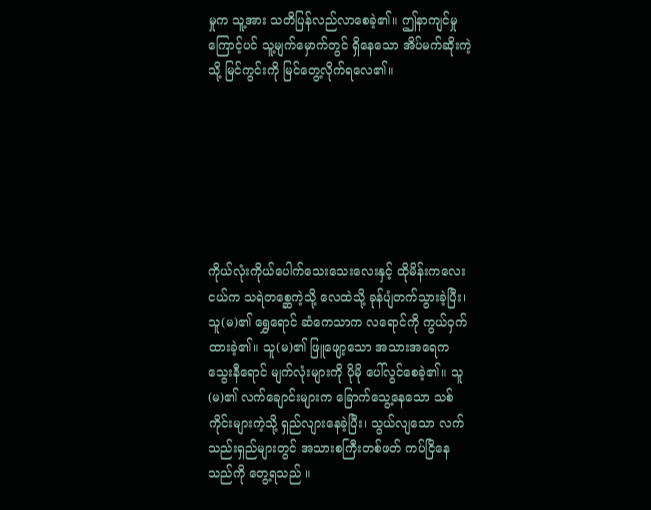မှုက သူ့အား သတိပြန်လည်လာစေခဲ့၏။ ဤနာကျင်မှုကြောင့်ပင် သူ့မျက်မှောက်တွင် ရှိနေသော အိပ်မက်ဆိုးကဲ့သို့ မြင်ကွင်းကို မြင်တွေ့လိုက်ရလေ၏။







ကိုယ်လုံးကိုယ်ပေါက်သေးသေးလေးနှင့် ထိုမိန်းကလေးငယ်က သရဲတစ္ဆေကဲ့သို့ လေထဲသို့ ခုန်ပျံတက်သွားခဲ့ပြီး၊ သူ(မ)၏ ရွှေရောင် ဆံကေသာက လရောင်ကို ကွယ်ဝှက်ထားခဲ့၏။ သူ(မ)၏ ဖြူဖျော့သော အသားအရေက သွေးနီရောင် မျက်လုံးများကို ပိုမို ပေါ်လွင်စေခဲ့၏။ သူ(မ)၏ လက်ချောင်းများက ခြောက်သွေ့နေသော သစ်ကိုင်းများကဲ့သို့ ရှည်လျားနေခဲ့ပြီး၊ သွယ်လျသော လက်သည်းရှည်များတွင် အသားစကြီးတစ်ဖတ် ကပ်ငြိနေသည်ကို တွေ့ရသည် ။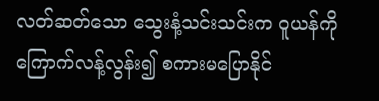လတ်ဆတ်သော သွေးနံ့သင်းသင်းက ဝူယန်ကို ကြောက်လန့်လွန်း၍ စကားမပြောနိုင်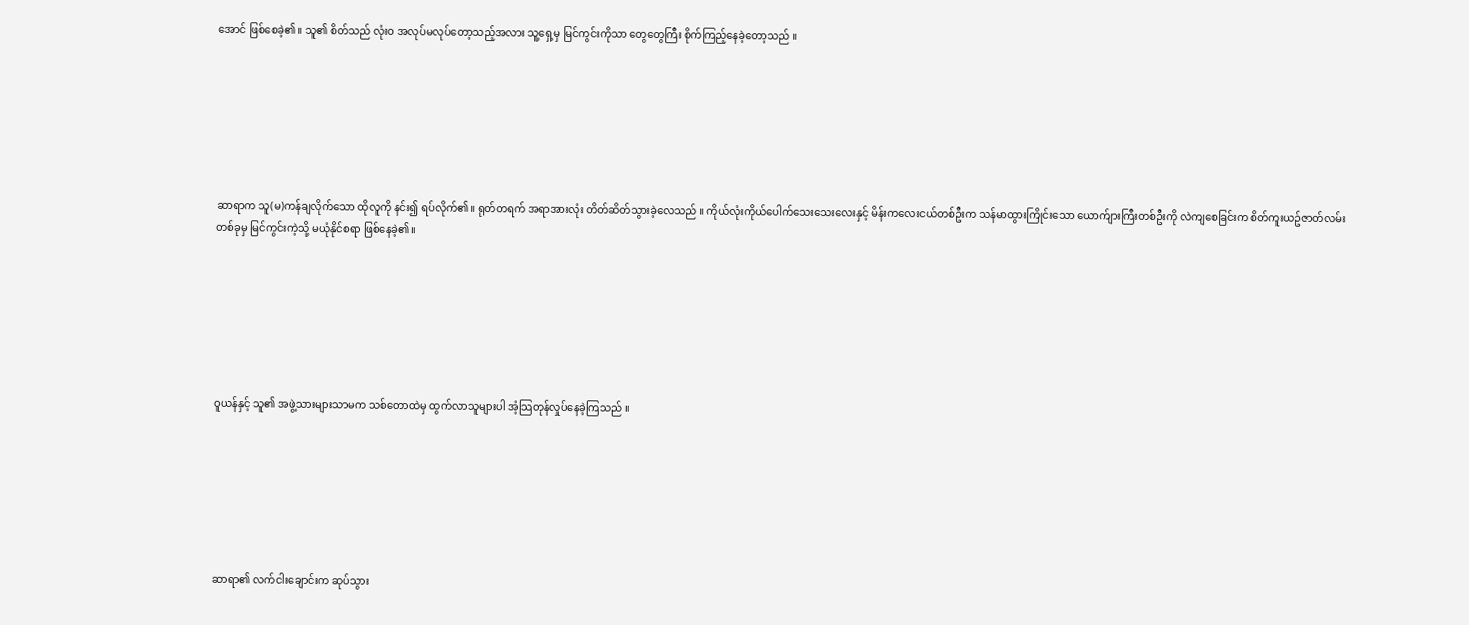အောင် ဖြစ်စေခဲ့၏။ သူ၏ စိတ်သည် လုံးဝ အလုပ်မလုပ်တော့သည့်အလား သူ့ရှေ့မှ မြင်ကွင်းကိုသာ တွေတွေကြီး စိုက်ကြည့်နေခဲ့တော့သည် ။







ဆာရာက သူ(မ)ကန်ချလိုက်သော ထိုလူကို နင်း၍ ရပ်လိုက်၏။ ရုတ်တရက် အရာအားလုံး တိတ်ဆိတ်သွားခဲ့လေသည် ။ ကိုယ်လုံးကိုယ်ပေါက်သေးသေးလေးနှင့် မိန်းကလေးငယ်တစ်ဦးက သန်မာထွားကြိုင်းသော ယောက်ျားကြီးတစ်ဦးကို လဲကျစေခြင်းက စိတ်ကူးယဥ်ဇာတ်လမ်းတစ်ခုမှ မြင်ကွင်းကဲ့သို့ မယုံနိုင်စရာ ဖြစ်နေခဲ့၏။







ဝူယန်နှင့် သူ၏ အဖွဲ့သားများသာမက သစ်တောထဲမှ ထွက်လာသူများပါ အံ့သြတုန်လှုပ်နေခဲ့ကြသည် ။







ဆာရာ၏ လက်ငါးချောင်းက ဆုပ်သွား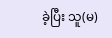ခဲ့ပြီး သူ(မ)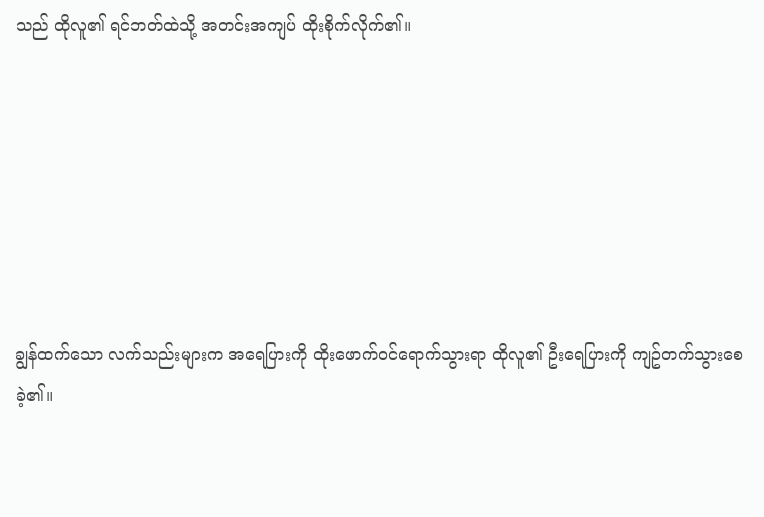သည် ထိုလူ၏ ရင်ဘတ်ထဲသို့ အတင်းအကျပ် ထိုးစိုက်လိုက်၏။







ချွန်ထက်သော လက်သည်းများက အရေပြားကို ထိုးဖောက်ဝင်ရောက်သွားရာ ထိုလူ၏ ဦးရေပြားကို ကျဥ်တက်သွားစေခဲ့၏။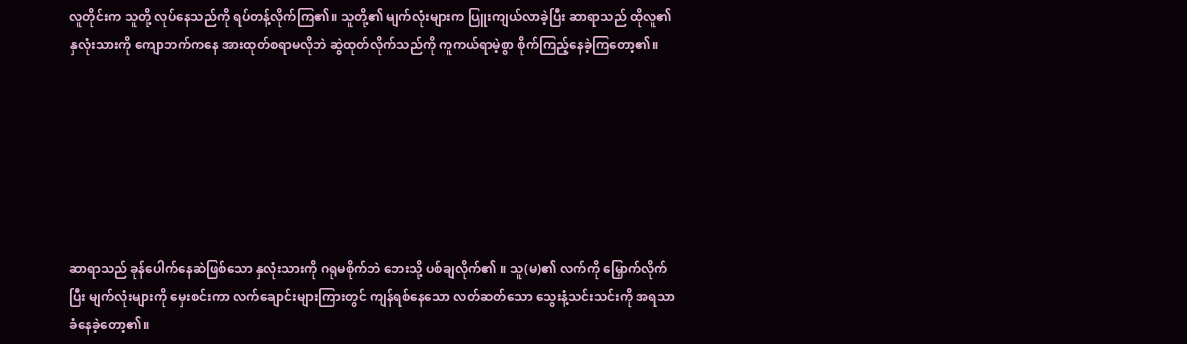လူတိုင်းက သူတို့ လုပ်နေသည်ကို ရပ်တန့်လိုက်ကြ၏။ သူတို့၏ မျက်လုံးများက ပြူးကျယ်လာခဲ့ပြီး ဆာရာသည် ထိုလူ၏ နှလုံးသားကို ကျောဘက်ကနေ အားထုတ်စရာမလိုဘဲ ဆွဲထုတ်လိုက်သည်ကို ကူကယ်ရာမဲ့စွာ စိုက်ကြည့်နေခဲ့ကြတော့၏။







ဆာရာသည် ခုန်ပေါက်နေဆဲဖြစ်သော နှလုံးသားကို ဂရုမစိုက်ဘဲ ဘေးသို့ ပစ်ချလိုက်၏ ။ သူ(မ)၏ လက်ကို မြှောက်လိုက်ပြီး မျက်လုံးများကို မှေးစင်းကာ လက်ချောင်းများကြားတွင် ကျန်ရစ်နေသော လတ်ဆတ်သော သွေးနံ့သင်းသင်းကို အရသာခံနေခဲ့တော့၏။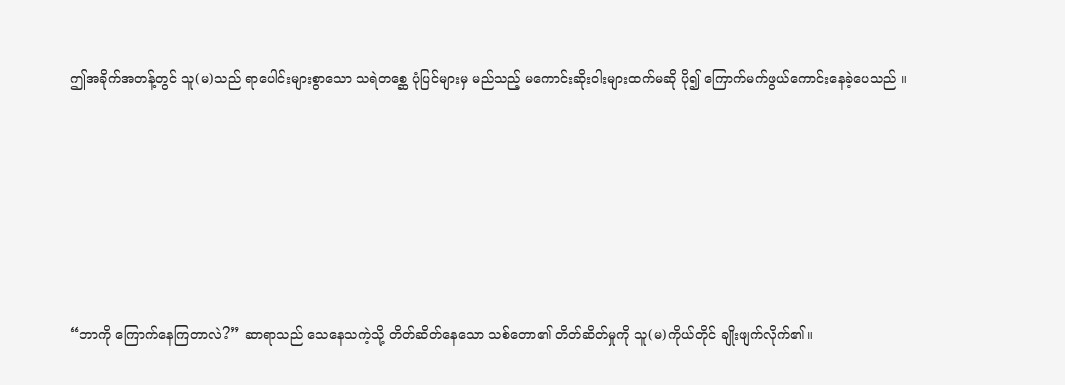ဤအခိုက်အတန့်တွင် သူ(မ)သည် ရာပေါင်းများစွာသော သရဲတစ္ဆေ ပုံပြင်များမှ မည်သည့် မကောင်းဆိုးဝါးများထက်မဆို ပို၍ ကြောက်မက်ဖွယ်ကောင်းနေခဲ့ပေသည် ။







“ဘာကို ကြောက်နေကြတာလဲ?” ဆာရာသည် သေနေသကဲ့သို့ တိတ်ဆိတ်နေသော သစ်တော၏ တိတ်ဆိတ်မှုကို သူ(မ)ကိုယ်တိုင် ချိုးဖျက်လိုက်၏။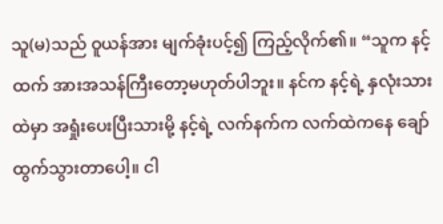သူ(မ)သည် ဝူယန်အား မျက်ခုံးပင့်၍ ကြည့်လိုက်၏။ “သူက နင့်ထက် အားအသန်ကြီးတော့မဟုတ်ပါဘူး။ နင်က နင့်ရဲ့ နှလုံးသားထဲမှာ အရှုံးပေးပြီးသားမို့ နင့်ရဲ့ လက်နက်က လက်ထဲကနေ ချော်ထွက်သွားတာပေါ့။ ငါ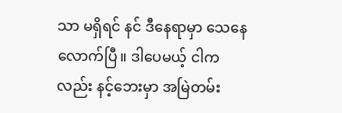သာ မရှိရင် နင် ဒီနေရာမှာ သေနေလောက်ပြီ။ ဒါပေမယ့် ငါကလည်း နင့်ဘေးမှာ အမြဲတမ်း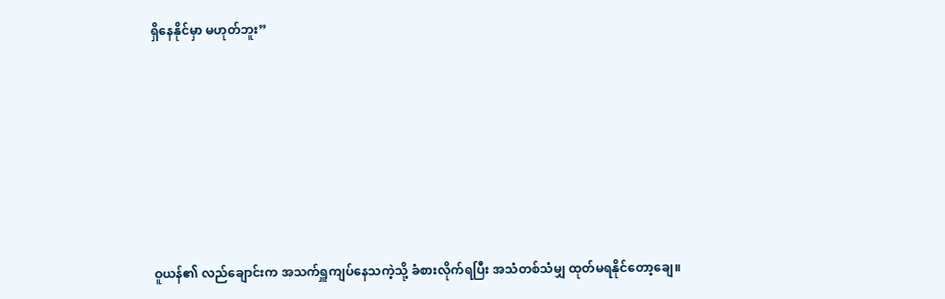ရှိနေနိုင်မှာ မဟုတ်ဘူး”







ဝူယန်၏ လည်ချောင်းက အသက်ရှူကျပ်နေသကဲ့သို့ ခံစားလိုက်ရပြီး အသံတစ်သံမျှ ထုတ်မရနိုင်တော့ချေ။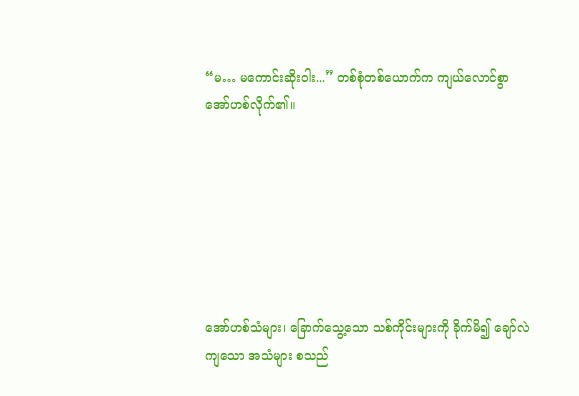“မ… မကောင်းဆိုးဝါး...” တစ်စုံတစ်ယောက်က ကျယ်လောင်စွာ အော်ဟစ်လိုက်၏။







အော်ဟစ်သံများ၊ ခြောက်သွေ့သော သစ်ကိုင်းများကို ခိုက်မိ၍ ချော်လဲကျသော အသံများ စသည်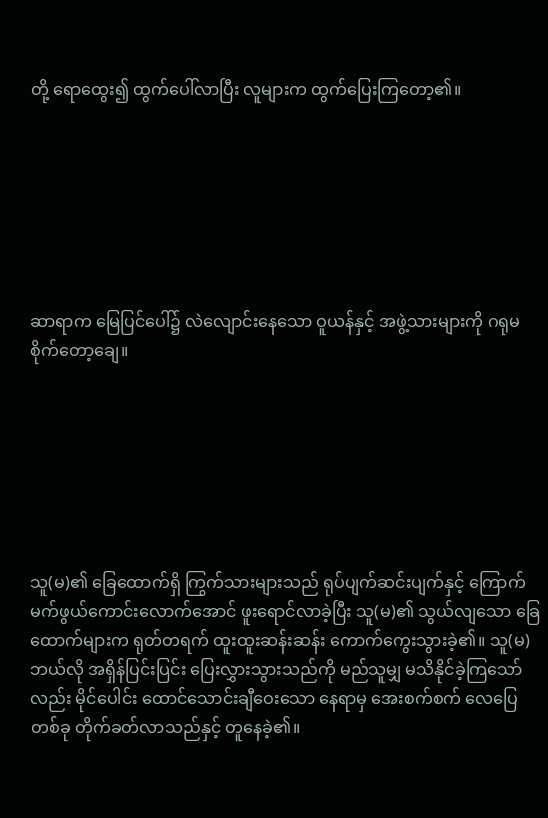တို့ ရောထွေး၍ ထွက်ပေါ်လာပြီး လူများက ထွက်ပြေးကြတော့၏။







ဆာရာက မြေပြင်ပေါ်၌ လဲလျောင်းနေသော ဝူယန်နှင့် အဖွဲ့သားများကို ဂရုမစိုက်တော့ချေ။







သူ(မ)၏ ခြေထောက်ရှိ ကြွက်သားများသည် ရုပ်ပျက်ဆင်းပျက်နှင့် ကြောက်မက်ဖွယ်ကောင်းလောက်အောင် ဖူးရောင်လာခဲ့ပြီး သူ(မ)၏ သွယ်လျသော ခြေထောက်များက ရုတ်တရက် ထူးထူးဆန်းဆန်း ကောက်ကွေးသွားခဲ့၏။ သူ(မ) ဘယ်လို အရှိန်ပြင်းပြင်း ပြေးလွှားသွားသည်ကို မည်သူမျှ မသိနိုင်ခဲ့ကြသော်လည်း မိုင်ပေါင်း ထောင်သောင်းချီဝေးသော နေရာမှ အေးစက်စက် လေပြေတစ်ခု တိုက်ခတ်လာသည်နှင့် တူနေခဲ့၏။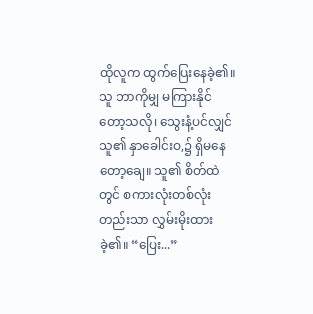ထိုလူက ထွက်ပြေးနေခဲ့၏။ သူ ဘာကိုမျှ မကြားနိုင်တော့သလို၊ သွေးနံ့ပင်လျှင် သူ၏ နှာခေါင်းဝ,၌ ရှိမနေတော့ချေ။ သူ၏ စိတ်ထဲတွင် စကားလုံးတစ်လုံးတည်းသာ လွှမ်းမိုးထားခဲ့၏။ “ပြေး...”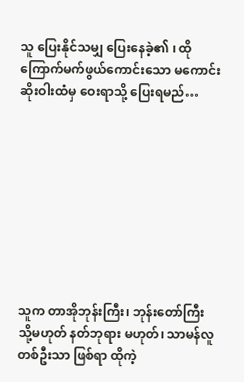သူ ပြေးနိုင်သမျှ ပြေးနေခဲ့၏ ၊ ထို ကြောက်မက်ဖွယ်ကောင်းသော မကောင်းဆိုးဝါးထံမှ ဝေးရာသို့ ပြေးရမည်…









သူက တာအိုဘုန်းကြီး၊ ဘုန်းတော်ကြီး သို့မဟုတ် နတ်ဘုရား မဟုတ်၊ သာမန်လူတစ်ဦးသာ ဖြစ်ရာ ထိုကဲ့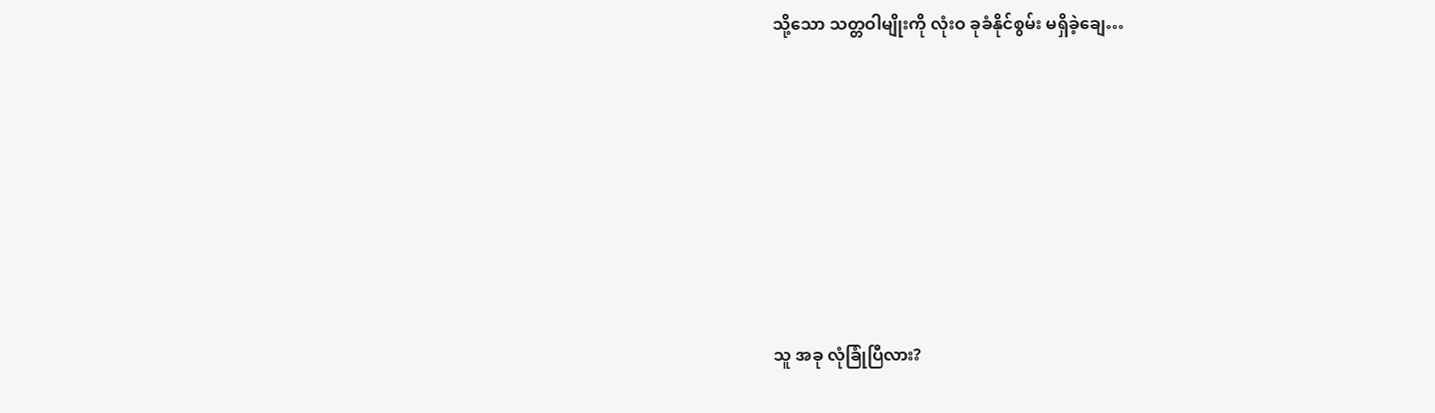သို့သော သတ္တဝါမျိုးကို လုံးဝ ခုခံနိုင်စွမ်း မရှိခဲ့ချေ…







သူ အခု လုံခြုံပြီလား?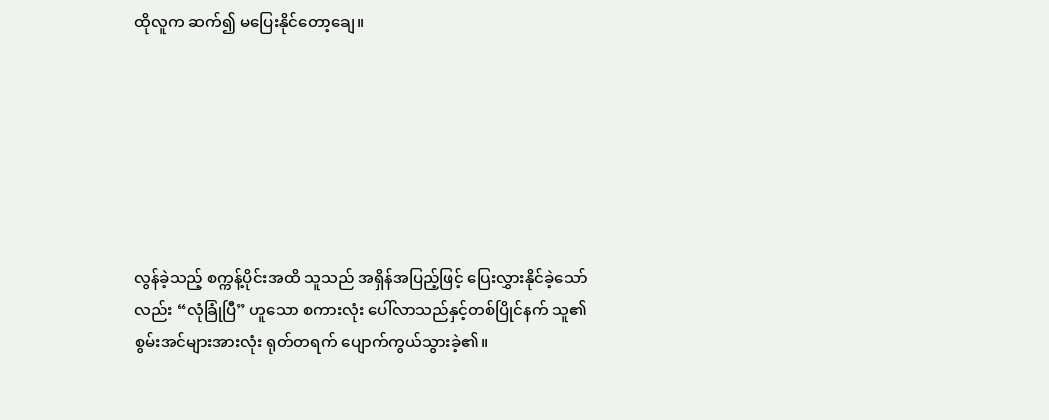ထိုလူက ဆက်၍ မပြေးနိုင်တော့ချေ။







လွန်ခဲ့သည့် စက္ကန့်ပိုင်းအထိ သူသည် အရှိန်အပြည့်ဖြင့် ပြေးလွှားနိုင်ခဲ့သော်လည်း “လုံခြုံပြီ” ဟူသော စကားလုံး ပေါ်လာသည်နှင့်တစ်ပြိုင်နက် သူ၏ စွမ်းအင်များအားလုံး ရုတ်တရက် ပျောက်ကွယ်သွားခဲ့၏။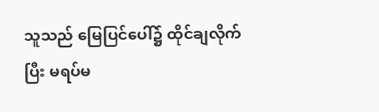သူသည် မြေပြင်ပေါ်၌ ထိုင်ချလိုက်ပြီး မရပ်မ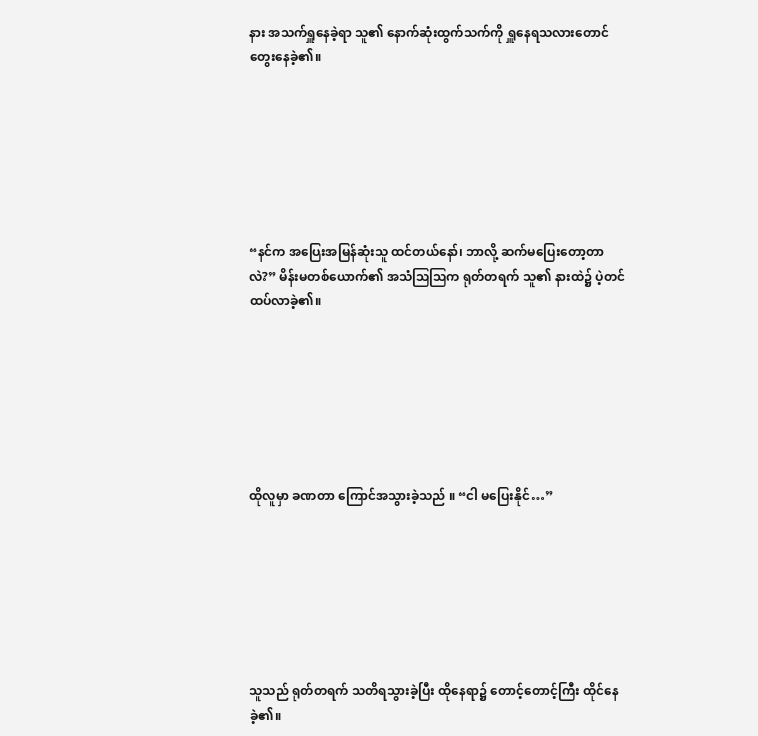နား အသက်ရှူနေခဲ့ရာ သူ၏ နောက်ဆုံးထွက်သက်ကို ရှူနေရသလားတောင် တွေးနေခဲ့၏။







“နင်က အပြေးအမြန်ဆုံးသူ ထင်တယ်နော်၊ ဘာလို့ ဆက်မပြေးတော့တာလဲ?” မိန်းမတစ်ယောက်၏ အသံဩဩက ရုတ်တရက် သူ၏ နားထဲ၌ ပဲ့တင်ထပ်လာခဲ့၏။







ထိုလူမှာ ခဏတာ ကြောင်အသွားခဲ့သည် ။ “ငါ မပြေးနိုင်…”







သူသည် ရုတ်တရက် သတိရသွားခဲ့ပြီး ထိုနေရာ၌ တောင့်တောင့်ကြီး ထိုင်နေခဲ့၏။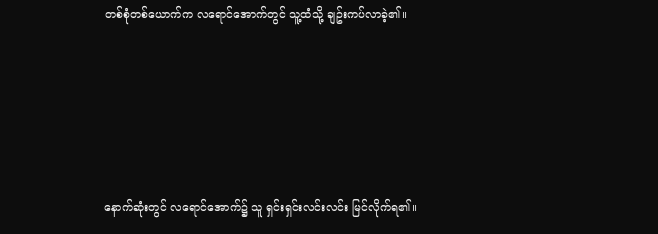တစ်စုံတစ်ယောက်က လရောင်အောက်တွင် သူ့ထံသို့ ချဥ်းကပ်လာခဲ့၏။







နောက်ဆုံးတွင် လရောင်အောက်၌ သူ ရှင်းရှင်းလင်းလင်း မြင်လိုက်ရ၏။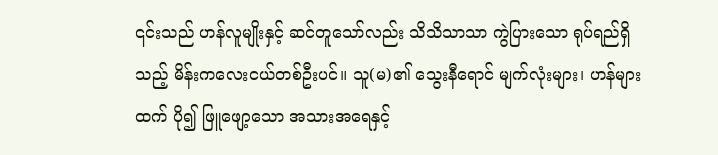၎င်းသည် ဟန်လူမျိုးနှင့် ဆင်တူသော်လည်း သိသိသာသာ ကွဲပြားသော ရုပ်ရည်ရှိသည့် မိန်းကလေးငယ်တစ်ဦးပင်။ သူ(မ)၏ သွေးနီရောင် မျက်လုံးများ၊ ဟန်များထက် ပို၍ ဖြူဖျော့သော အသားအရေနှင့်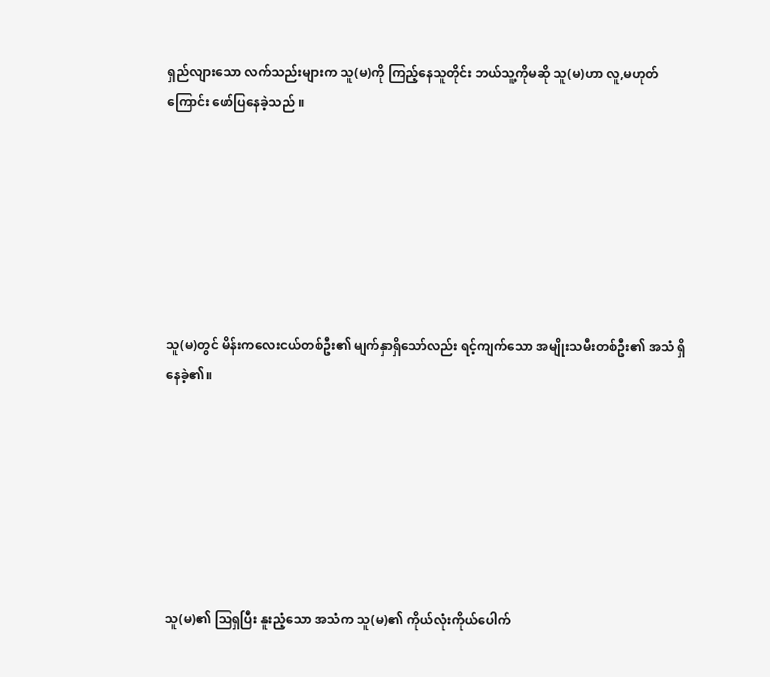ရှည်လျားသော လက်သည်းများက သူ(မ)ကို ကြည့်နေသူတိုင်း ဘယ်သူ့ကိုမဆို သူ(မ)ဟာ လူ,မဟုတ်ကြောင်း ဖော်ပြနေခဲ့သည် ။







သူ(မ)တွင် မိန်းကလေးငယ်တစ်ဦး၏ မျက်နှာရှိသော်လည်း ရင့်ကျက်သော အမျိုးသမီးတစ်ဦး၏ အသံ ရှိနေခဲ့၏။







သူ(မ)၏ ဩရှပြီး နူးညံ့သော အသံက သူ(မ)၏ ကိုယ်လုံးကိုယ်ပေါက်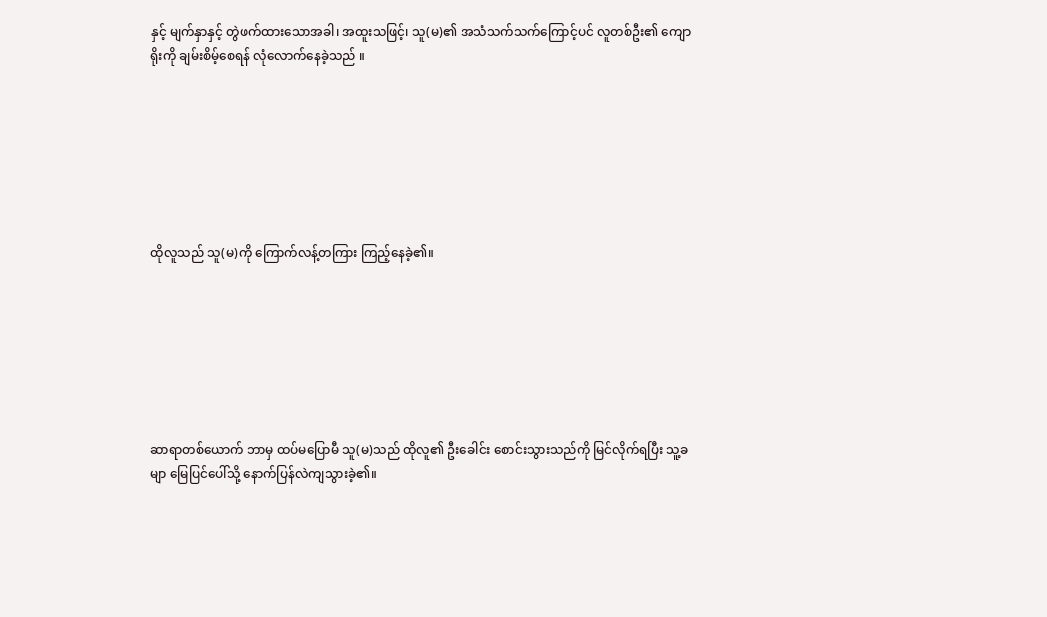နှင့် မျက်နှာနှင့် တွဲဖက်ထားသောအခါ၊ အထူးသဖြင့်၊ သူ(မ)၏ အသံသက်သက်ကြောင့်ပင် လူတစ်ဦး၏ ကျောရိုးကို ချမ်းစိမ့်စေရန် လုံလောက်နေခဲ့သည် ။







ထိုလူသည် သူ(မ)ကို ကြောက်လန့်တကြား ကြည့်နေခဲ့၏။







ဆာရာတစ်ယောက် ဘာမှ ထပ်မပြောမီ သူ(မ)သည် ထိုလူ၏ ဦးခေါင်း စောင်းသွားသည်ကို မြင်လိုက်ရပြီး သူ့ခမျာ မြေပြင်ပေါ်သို့ နောက်ပြန်လဲကျသွားခဲ့၏။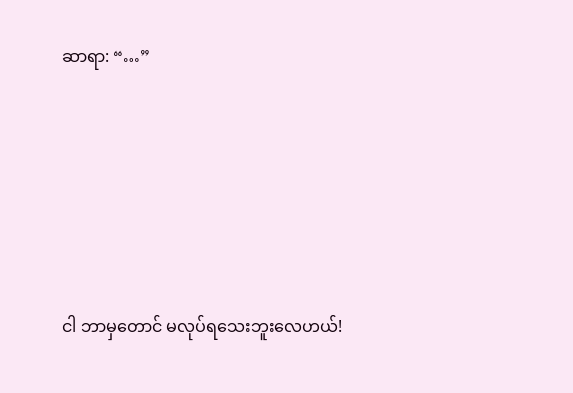ဆာရာ: “…”







ငါ ဘာမှတောင် မလုပ်ရသေးဘူးလေဟယ်!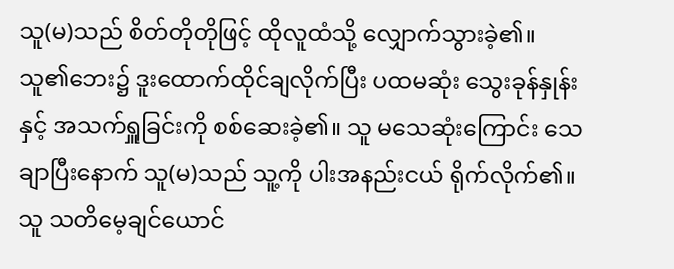သူ(မ)သည် စိတ်တိုတိုဖြင့် ထိုလူထံသို့ လျှောက်သွားခဲ့၏။ သူ၏ဘေး၌ ဒူးထောက်ထိုင်ချလိုက်ပြီး ပထမဆုံး သွေးခုန်နှုန်းနှင့် အသက်ရှူခြင်းကို စစ်ဆေးခဲ့၏။ သူ မသေဆုံးကြောင်း သေချာပြီးနောက် သူ(မ)သည် သူ့ကို ပါးအနည်းငယ် ရိုက်လိုက်၏။ သူ သတိမေ့ချင်ယောင်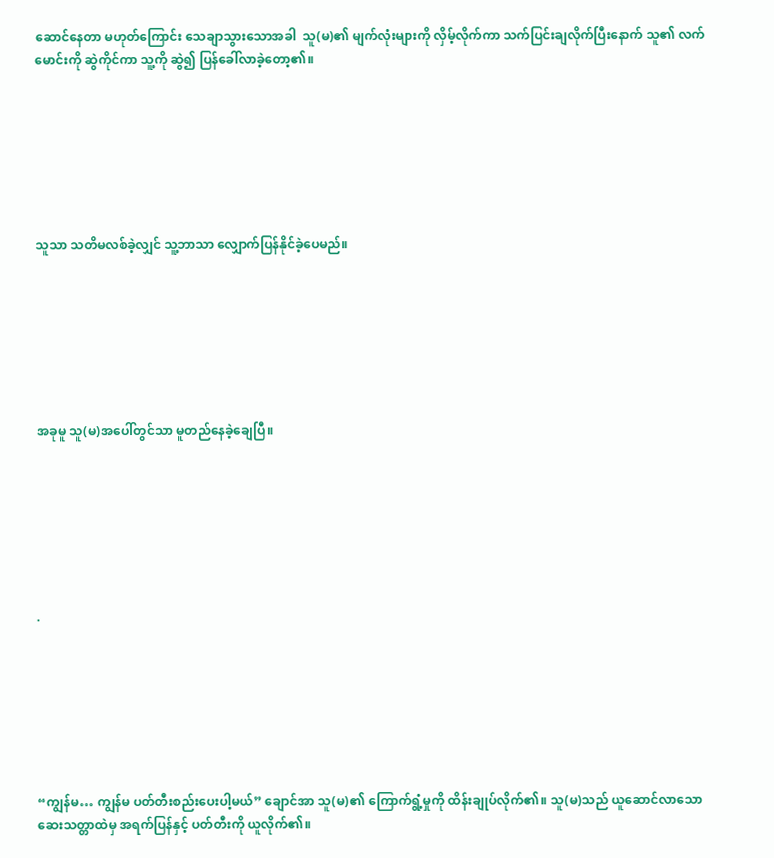ဆောင်နေတာ မဟုတ်ကြောင်း သေချာသွားသောအခါ  သူ(မ)၏ မျက်လုံးများကို လှိမ့်လိုက်ကာ သက်ပြင်းချလိုက်ပြီးနောက် သူ၏ လက်မောင်းကို ဆွဲကိုင်ကာ သူ့ကို ဆွဲ၍ ပြန်ခေါ်လာခဲ့တော့၏။







သူသာ သတိမလစ်ခဲ့လျှင် သူ့ဘာသာ လျှောက်ပြန်နိုင်ခဲ့ပေမည်။







အခုမူ သူ(မ)အပေါ်တွင်သာ မူတည်နေခဲ့ချေပြီ။







.







“ကျွန်မ… ကျွန်မ ပတ်တီးစည်းပေးပါ့မယ်” ချောင်အာ သူ(မ)၏ ကြောက်ရွံ့မှုကို ထိန်းချုပ်လိုက်၏။ သူ(မ)သည် ယူဆောင်လာသော ဆေးသတ္တာထဲမှ အရက်ပြန်နှင့် ပတ်တီးကို ယူလိုက်၏။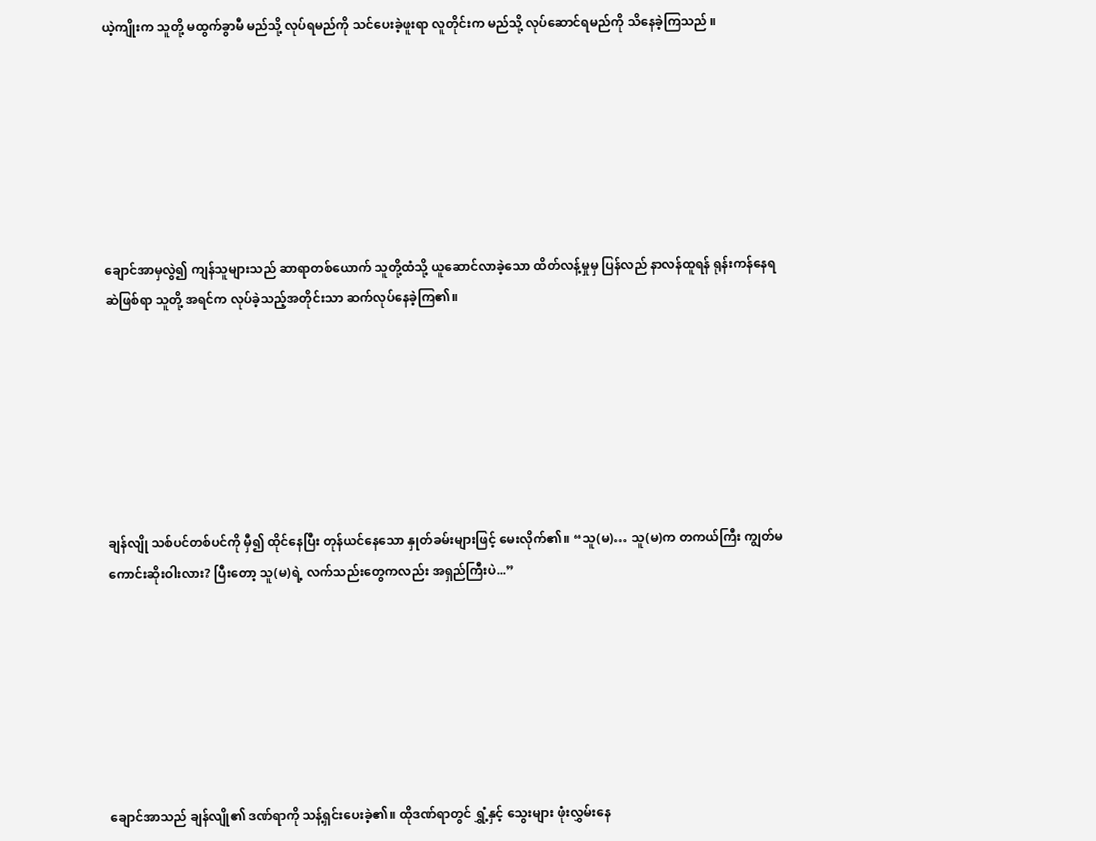ယဲ့ကျိုးက သူတို့ မထွက်ခွာမီ မည်သို့ လုပ်ရမည်ကို သင်ပေးခဲ့ဖူးရာ လူတိုင်းက မည်သို့ လုပ်ဆောင်ရမည်ကို သိနေခဲ့ကြသည် ။







ချောင်အာမှလွဲ၍ ကျန်သူများသည် ဆာရာတစ်ယောက် သူတို့ထံသို့ ယူဆောင်လာခဲ့သော ထိတ်လန့်မှုမှ ပြန်လည် နာလန်ထူရန် ရုန်းကန်နေရဆဲဖြစ်ရာ သူတို့ အရင်က လုပ်ခဲ့သည့်အတိုင်းသာ ဆက်လုပ်နေခဲ့ကြ၏။







ချန်လျို သစ်ပင်တစ်ပင်ကို မှီ၍ ထိုင်နေပြီး တုန်ယင်နေသော နှုတ်ခမ်းများဖြင့် မေးလိုက်၏။ “သူ(မ)… သူ(မ)က တကယ်ကြီး ကျွတ်မကောင်းဆိုးဝါးလား? ပြီးတော့ သူ(မ)ရဲ့ လက်သည်းတွေကလည်း အရှည်ကြီးပဲ...”







ချောင်အာသည် ချန်လျို၏ ဒဏ်ရာကို သန့်ရှင်းပေးခဲ့၏။ ထိုဒဏ်ရာတွင် ရွှံ့နှင့် သွေးများ ဖုံးလွှမ်းနေ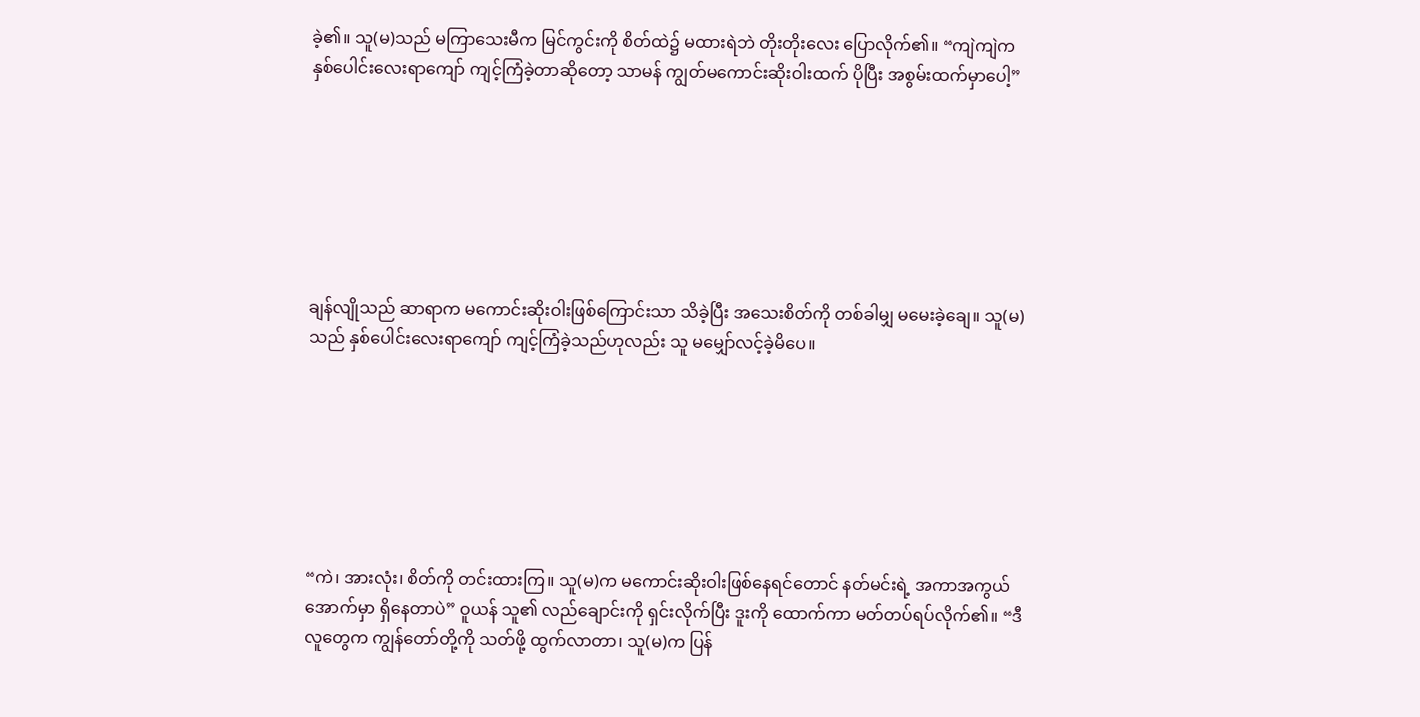ခဲ့၏။ သူ(မ)သည် မကြာသေးမီက မြင်ကွင်းကို စိတ်ထဲ၌ မထားရဲဘဲ တိုးတိုးလေး ပြောလိုက်၏။ “ကျဲကျဲက နှစ်ပေါင်းလေးရာကျော် ကျင့်ကြံခဲ့တာဆိုတော့ သာမန် ကျွတ်မကောင်းဆိုးဝါးထက် ပိုပြီး အစွမ်းထက်မှာပေါ့”







ချန်လျိုသည် ဆာရာက မကောင်းဆိုးဝါးဖြစ်ကြောင်းသာ သိခဲ့ပြီး အသေးစိတ်ကို တစ်ခါမျှ မမေးခဲ့ချေ။ သူ(မ)သည် နှစ်ပေါင်းလေးရာကျော် ကျင့်ကြံခဲ့သည်ဟုလည်း သူ မမျှော်လင့်ခဲ့မိပေ။







“ကဲ၊ အားလုံး၊ စိတ်ကို တင်းထားကြ။ သူ(မ)က မကောင်းဆိုးဝါးဖြစ်နေရင်တောင် နတ်မင်းရဲ့ အကာအကွယ်အောက်မှာ ရှိနေတာပဲ” ဝူယန် သူ၏ လည်ချောင်းကို ရှင်းလိုက်ပြီး ဒူးကို ထောက်ကာ မတ်တပ်ရပ်လိုက်၏။ “ဒီလူတွေက ကျွန်တော်တို့ကို သတ်ဖို့ ထွက်လာတာ၊ သူ(မ)က ပြန်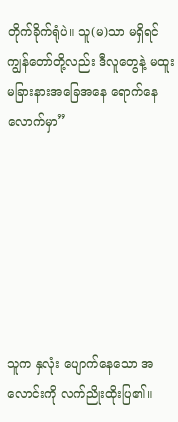တိုက်ခိုက်ရုံပဲ။ သူ(မ)သာ မရှိရင် ကျွန်တော်တို့လည်း ဒီလူတွေနဲ့ မထူးမခြားနားအခြေအ‌နေ ရောက်နေလောက်မှာ”







သူက နှလုံး ပျောက်နေသော အလောင်းကို လက်ညိုးထိုးပြ၏။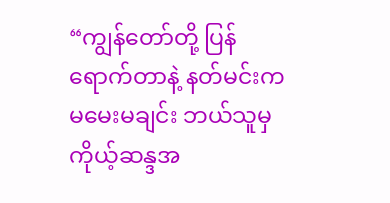“ကျွန်တော်တို့ ပြန်ရောက်တာနဲ့ နတ်မင်းက မမေးမချင်း ဘယ်သူမှ ကိုယ့်ဆန္ဒအ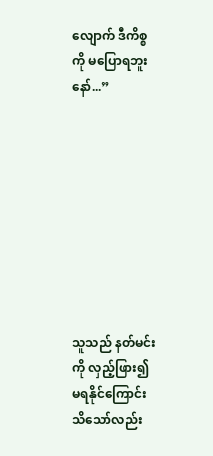လျောက် ဒီကိစ္စကို မပြောရဘူးနော်...”









သူသည် နတ်မင်းကို လှည့်ဖြား၍ မရနိုင်ကြောင်း သိသော်လည်း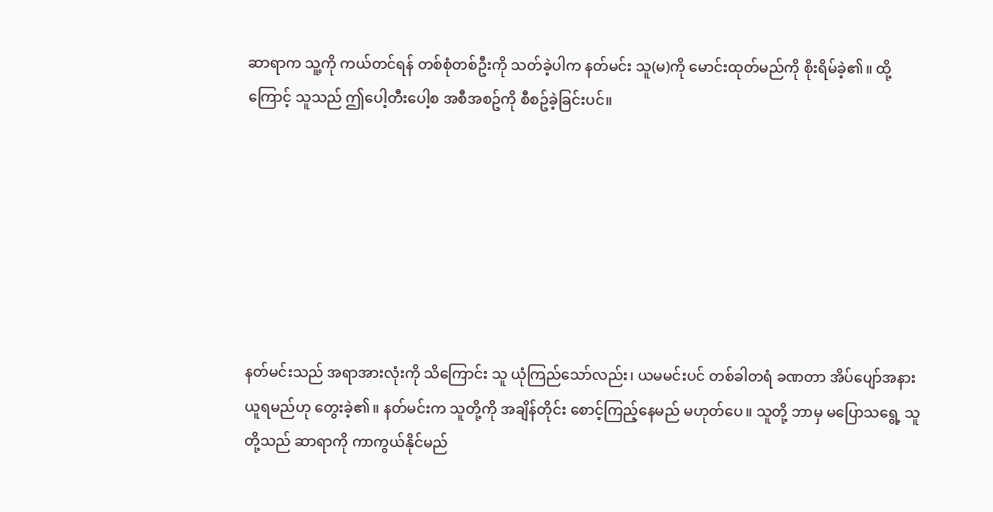ဆာရာက သူ့ကို ကယ်တင်ရန် တစ်စုံတစ်ဦးကို သတ်ခဲ့ပါက နတ်မင်း သူ(မ)ကို မောင်းထုတ်မည်ကို စိုးရိမ်ခဲ့၏။ ထို့ကြောင့် သူသည် ဤပေါ့တီးပေါ့စ အစီအစဥ်ကို စီစဥ်ခဲ့ခြင်းပင်။







နတ်မင်းသည် အရာအားလုံးကို သိကြောင်း သူ ယုံကြည်သော်လည်း၊ ယမမင်းပင် တစ်ခါတရံ ခဏတာ အိပ်ပျော်အနားယူရမည်ဟု တွေးခဲ့၏။ နတ်မင်းက သူတို့ကို အချိန်တိုင်း စောင့်ကြည့်နေမည် မဟုတ်ပေ။ သူတို့ ဘာမှ မပြောသရွေ့ သူတို့သည် ဆာရာကို ကာကွယ်နိုင်မည်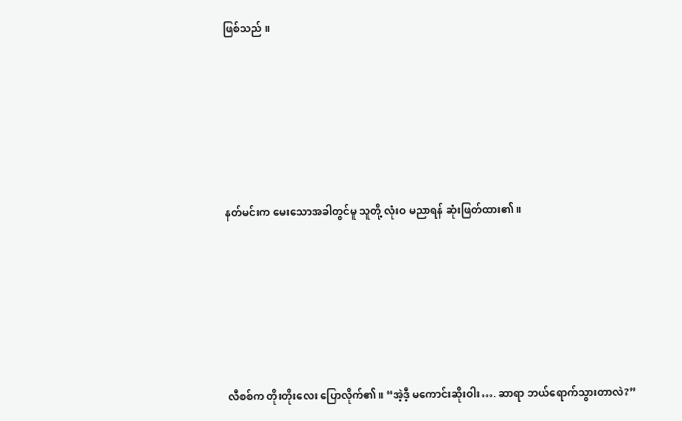ဖြစ်သည် ။







နတ်မင်းက မေးသောအခါတွင်မူ သူတို့ လုံးဝ မညာရန် ဆုံးဖြတ်ထား၏။







လီစစ်က တိုးတိုးလေး ပြောလိုက်၏။ “အဲ့ဒီ့ မကောင်းဆိုးဝါး…. ဆာရာ ဘယ်ရောက်သွားတာလဲ?”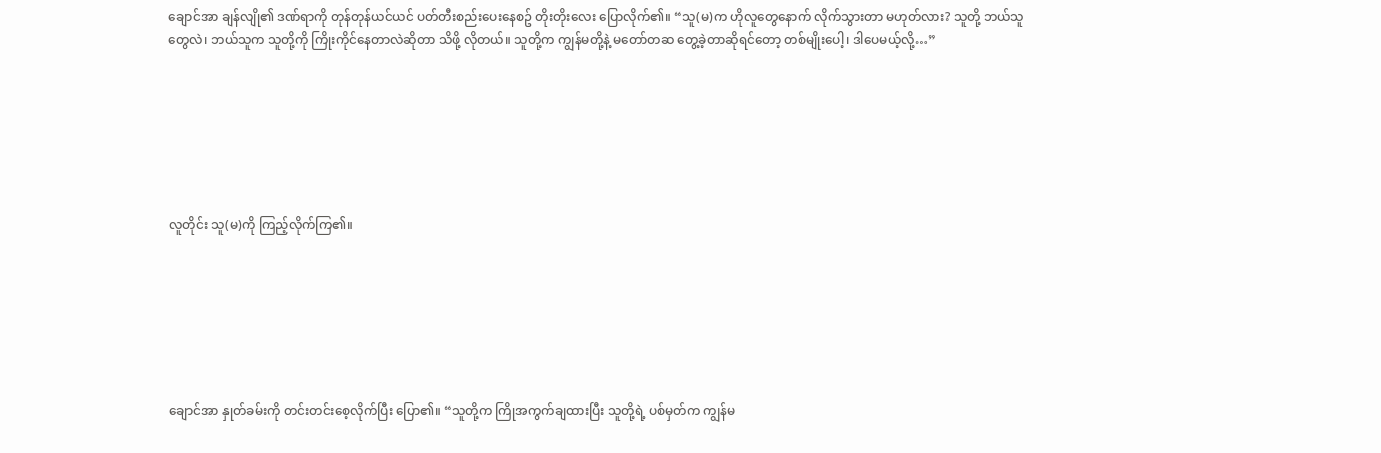ချောင်အာ ချန်လျို၏ ဒဏ်ရာကို တုန်တုန်ယင်ယင် ပတ်တီးစည်းပေးနေစဥ် တိုးတိုးလေး ပြောလိုက်၏။ “သူ(မ)က ဟိုလူတွေနောက် လိုက်သွားတာ မဟုတ်လား? သူတို့ ဘယ်သူတွေလဲ၊ ဘယ်သူက သူတို့ကို ကြိုးကိုင်နေတာလဲဆိုတာ သိဖို့ လိုတယ်။ သူတို့က ကျွန်မတို့နဲ့ မတော်တဆ တွေ့ခဲ့တာဆိုရင်တော့ တစ်မျိုးပေါ့၊ ဒါပေမယ့်လို့…”







လူတိုင်း သူ(မ)ကို ကြည့်လိုက်ကြ၏။







ချောင်အာ နှုတ်ခမ်းကို တင်းတင်းစေ့လိုက်ပြီး ပြော၏။ “သူတို့က ကြိုအကွက်ချထားပြီး သူတို့ရဲ့ ပစ်မှတ်က ကျွန်မ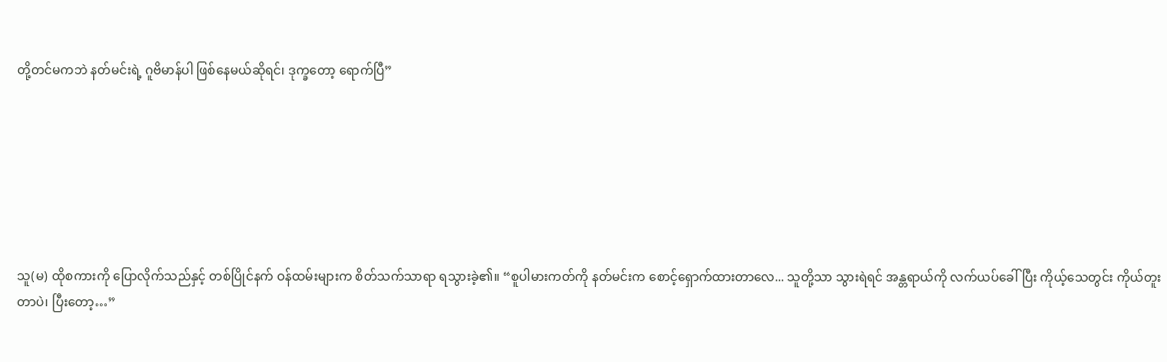တို့တင်မကဘဲ နတ်မင်းရဲ့ ဂူဗိမာန်ပါ ဖြစ်နေမယ်ဆိုရင်၊ ဒုက္ခတော့ ရောက်ပြီ”







သူ(မ) ထိုစကားကို ပြောလိုက်သည်နှင့် တစ်ပြိုင်နက် ဝန်ထမ်းများက စိတ်သက်သာရာ ရသွားခဲ့၏။ “စူပါမားကတ်ကို နတ်မင်းက စောင့်ရှောက်ထားတာလေ... သူတို့သာ သွားရဲရင် အန္တရာယ်ကို လက်ယပ်ခေါ်ပြီး ကိုယ့်သေတွင်း ကိုယ်တူးတာပဲ၊ ပြီးတော့…”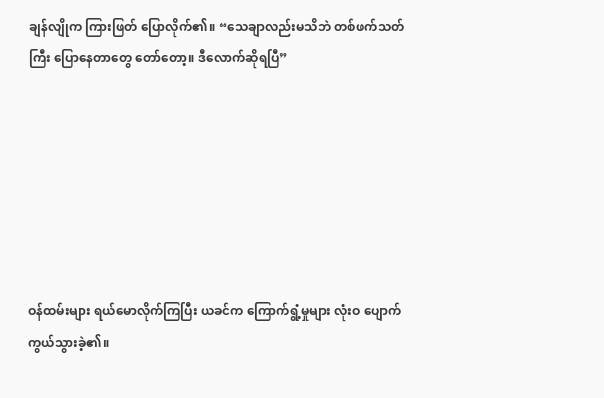ချန်လျိုက ကြားဖြတ် ပြောလိုက်၏။ “သေချာလည်းမသိဘဲ တစ်ဖက်သတ်ကြီး ပြောနေတာတွေ တော်တော့။ ဒီလောက်ဆိုရပြီ”







ဝန်ထမ်းများ ရယ်မောလိုက်ကြပြီး ယခင်က ကြောက်ရွံ့မှုများ လုံးဝ ပျောက်ကွယ်သွားခဲ့၏။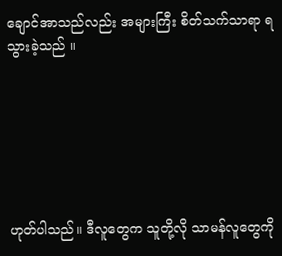ချောင်အာသည်လည်း အများကြီး စိတ်သက်သာရာ ရသွားခဲ့သည် ။







ဟုတ်ပါသည်။ ဒီလူတွေက သူတို့လို သာမန်လူတွေကို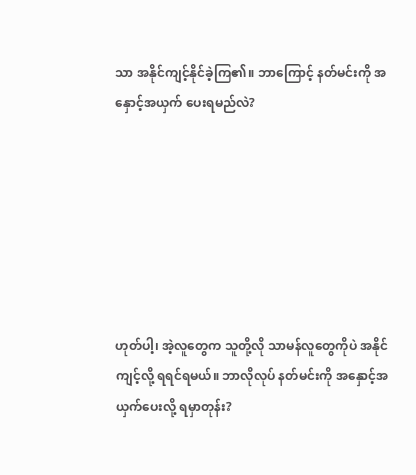သာ အနိုင်ကျင့်နိုင်ခဲ့ကြ၏။ ဘာကြောင့် နတ်မင်းကို အနှောင့်အယှက် ပေးရမည်လဲ?







ဟုတ်ပါ့၊ အဲ့လူတွေက သူတို့လို သာမန်လူတွေကိုပဲ အနိုင်ကျင့်လို့ ရရင်ရမယ်။ ဘာလိုလုပ် နတ်မင်းကို အနှောင့်အယှက်ပေးလို့ ရမှာတုန်း?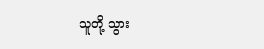သူတို့ သွား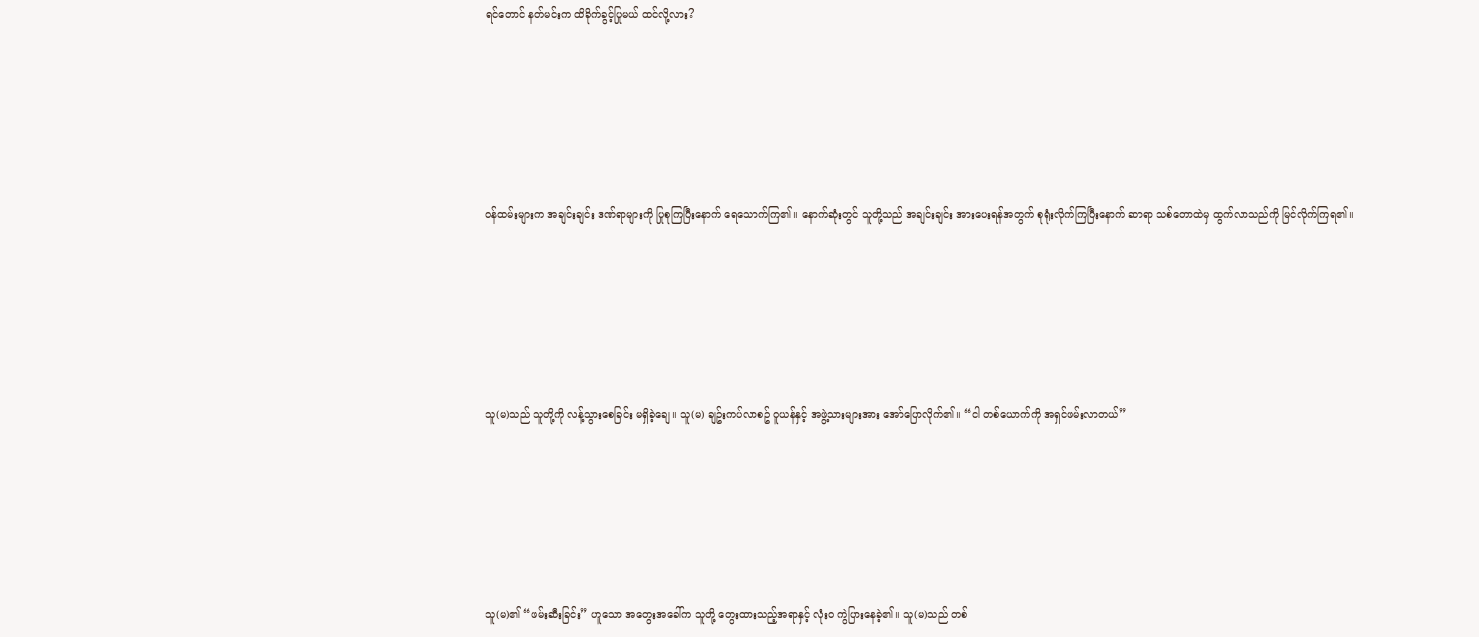ရင်တောင် နတ်မင်းက ထိခိုက်ခွင့်ပြုမယ် ထင်လို့လား?







ဝန်ထမ်းများက အချင်းချင်း ဒဏ်ရာများကို ပြုစုကြပြီးနောက် ရေသောက်ကြ၏။ နောက်ဆုံးတွင် သူတို့သည် အချင်းချင်း အားပေးရန်အတွက် စုရုံးလိုက်ကြပြီးနောက် ဆာရာ သစ်တောထဲမှ ထွက်လာသည်ကို မြင်လိုက်ကြရ၏။







သူ(မ)သည် သူတို့ကို လန့်သွားစေခြင်း မရှိခဲ့ချေ။ သူ(မ) ချဥ်းကပ်လာစဥ် ဝူယန်နှင့် အဖွဲ့သားများအား အော်ပြောလိုက်၏။ “ငါ တစ်ယောက်ကို အရှင်ဖမ်းလာတယ်”







သူ(မ)၏ “ဖမ်းဆီးခြင်း” ဟူသော အတွေးအခေါ်က သူတို့ တွေးထားသည့်အရာနှင့် လုံးဝ ကွဲပြားနေခဲ့၏။ သူ(မ)သည် တစ်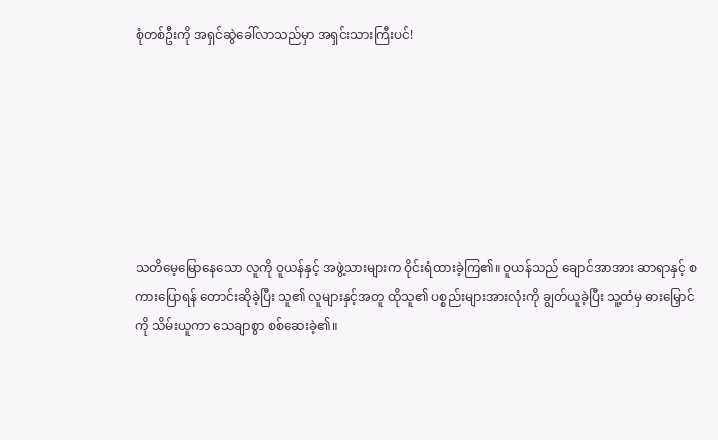စုံတစ်ဦးကို အရှင်ဆွဲခေါ်လာသည်မှာ အရှင်းသားကြီးပင်!







သတိမေ့မြောနေသော လူကို ဝူယန်နှင့် အဖွဲ့သားများက ဝိုင်းရံထားခဲ့ကြ၏။ ဝူယန်သည် ချောင်အာအား ဆာရာနှင့် စကားပြောရန် တောင်းဆိုခဲ့ပြီး သူ၏ လူများနှင့်အတူ ထိုသူ၏ ပစ္စည်းများအားလုံးကို ချွတ်ယူခဲ့ပြီး သူ့ထံမှ ဓားမြှောင်ကို သိမ်းယူကာ သေချာစွာ စစ်ဆေးခဲ့၏။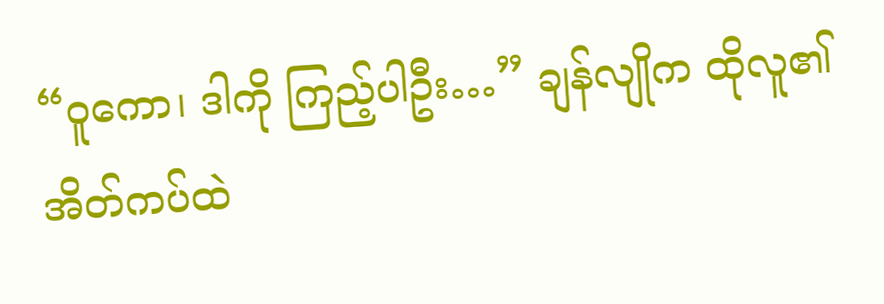“ဝူကော၊ ဒါကို ကြည့်ပါဦး…” ချန်လျိုက ထိုလူ၏ အိတ်ကပ်ထဲ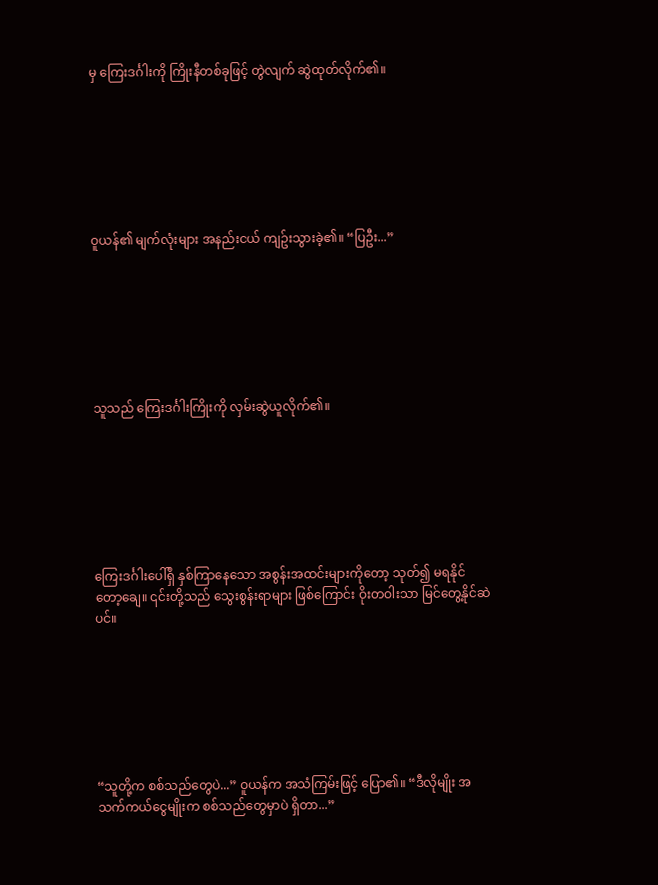မှ ကြေးဒင်္ဂါးကို ကြိုးနီတစ်ခုဖြင့် တွဲလျက် ဆွဲထုတ်လိုက်၏။







ဝူယန်၏ မျက်လုံးများ အနည်းငယ် ကျဥ်းသွားခဲ့၏။ “ပြဦး...”







သူသည် ကြေးဒင်္ဂါးကြိုးကို လှမ်းဆွဲယူလိုက်၏။







ကြေးဒင်္ဂါးပေါ်ရှိ နှစ်ကြာနေသော အစွန်းအထင်းများကိုတော့ သုတ်၍ မရနိုင်တော့ချေ။ ၎င်းတို့သည် သွေးစွန်းရာများ ဖြစ်ကြောင်း ဝိုးတဝါးသာ မြင်တွေ့နိုင်ဆဲပင်။







“သူတို့က စစ်သည်တွေပဲ...” ဝူယန်က အသံကြမ်းဖြင့် ပြော၏။ “ဒီလိုမျိုး အသက်ကယ်ငွေမျိုးက စစ်သည်တွေမှာပဲ ရှိတာ...”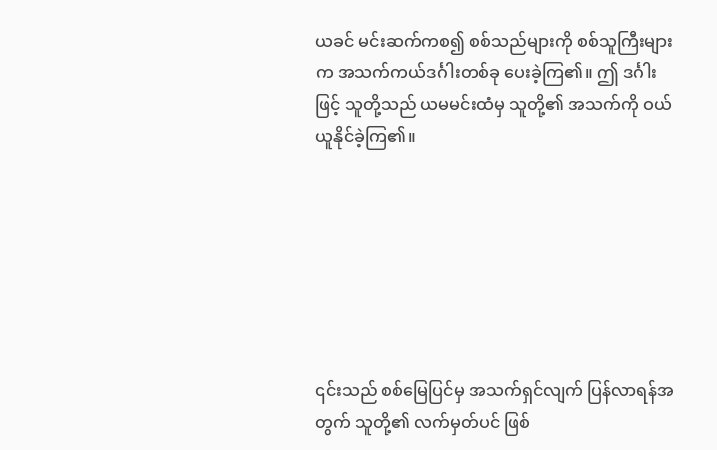ယခင် မင်းဆက်ကစ၍ စစ်သည်များကို စစ်သူကြီးများက အသက်ကယ်ဒင်္ဂါးတစ်ခု ပေးခဲ့ကြ၏။ ဤ ဒင်္ဂါးဖြင့် သူတို့သည် ယမမင်းထံမှ သူတို့၏ အသက်ကို ဝယ်ယူနိုင်ခဲ့ကြ၏။







၎င်းသည် စစ်မြေပြင်မှ အသက်ရှင်လျက် ပြန်လာရန်အတွက် သူတို့၏ လက်မှတ်ပင် ဖြစ်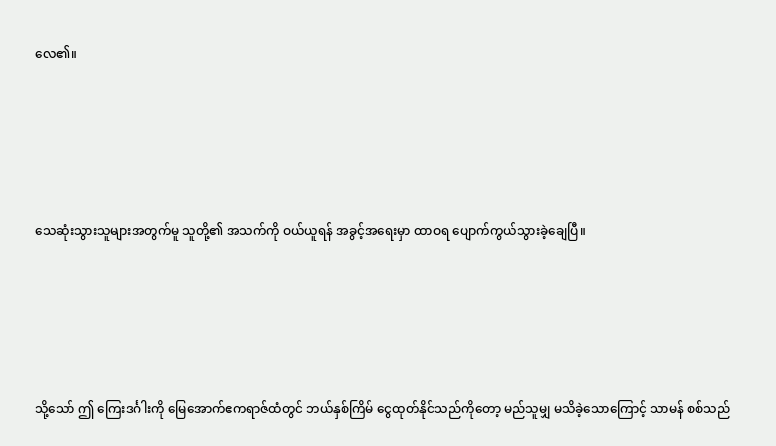လေ၏။







သေဆုံးသွားသူများအတွက်မူ သူတို့၏ အသက်ကို ဝယ်ယူရန် အခွင့်အရေးမှာ ထာဝရ ပျောက်ကွယ်သွားခဲ့ချေပြီ။







သို့သော် ဤ ကြေးဒင်္ဂါးကို မြေအောက်ဧကရာဇ်ထံတွင် ဘယ်နှစ်ကြိမ် ငွေထုတ်နိုင်သည်ကိုတော့ မည်သူမျှ မသိခဲ့သောကြောင့် သာမန် စစ်သည်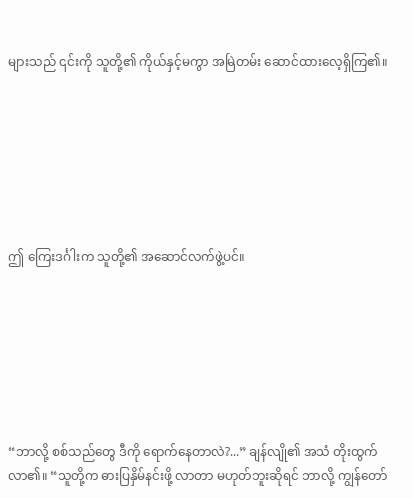များသည် ၎င်းကို သူတို့၏ ကိုယ်နှင့်မကွာ အမြဲတမ်း ဆောင်ထားလေ့ရှိကြ၏။







ဤ ကြေးဒင်္ဂါးက သူတို့၏ အဆောင်လက်ဖွဲ့ပင်။







“ဘာလို့ စစ်သည်တွေ ဒီကို ရောက်နေတာလဲ?...” ချန်လျို၏ အသံ တိုးထွက်လာ၏။ “သူတို့က ဓားပြနှိမ်နင်းဖို့ လာတာ မဟုတ်ဘူးဆိုရင် ဘာလို့ ကျွန်‌တော်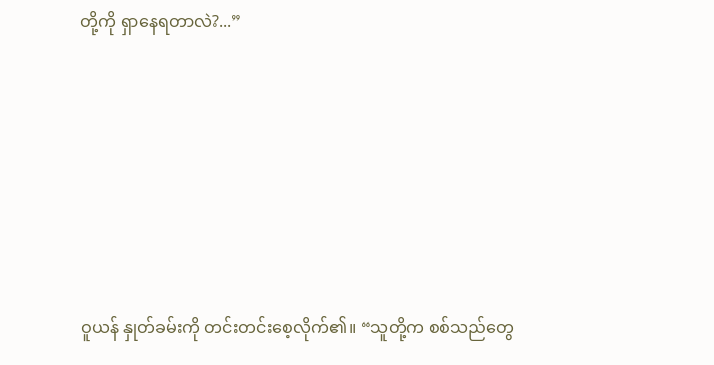တို့ကို ရှာနေရတာလဲ?...”









ဝူယန် နှုတ်ခမ်းကို တင်းတင်းစေ့လိုက်၏။ “သူတို့က စစ်သည်တွေ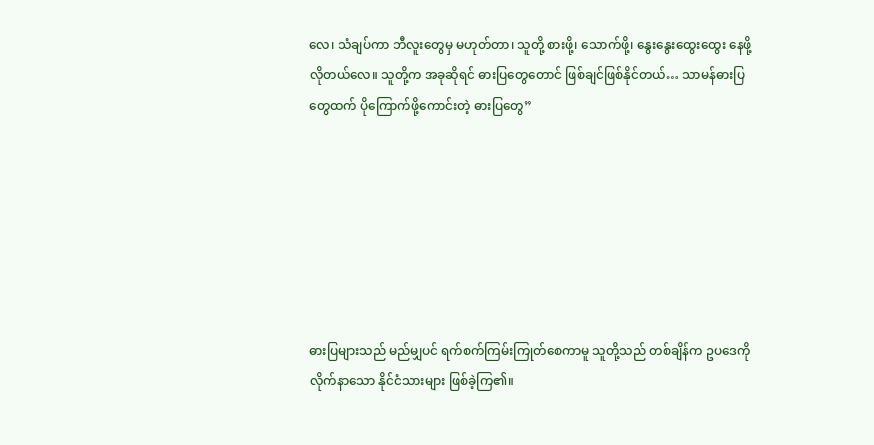လေ၊ သံချပ်ကာ ဘီလူးတွေမှ မဟုတ်တာ၊ သူတို့ စားဖို့၊ သောက်ဖို့၊ နွေးနွေးထွေးထွေး နေဖို့ လိုတယ်လေ။ သူတို့က အခုဆိုရင် ဓားပြတွေတောင် ဖြစ်ချင်ဖြစ်နိုင်တယ်… သာမန်ဓားပြတွေထက် ပိုကြောက်ဖို့ကောင်းတဲ့ ဓားပြတွေ”







ဓားပြများသည် မည်မျှပင် ရက်စက်ကြမ်းကြုတ်စေကာမူ သူတို့သည် တစ်ချိန်က ဥပဒေကို လိုက်နာသော နိုင်ငံသားများ ဖြစ်ခဲ့ကြ၏။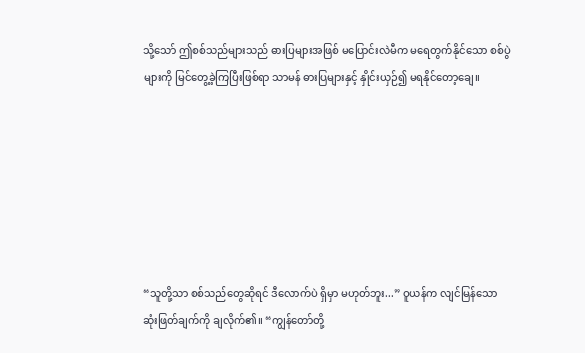သို့သော် ဤစစ်သည်များသည် ဓားပြများအဖြစ် မပြောင်းလဲမီက မရေတွက်နိုင်သော စစ်ပွဲများကို မြင်တွေ့ခဲ့ကြပြီးဖြစ်ရာ သာမန် ဓားပြများနှင့် နှိုင်းယှဉ်၍ မရနိုင်တော့ချေ။







“သူတို့သာ စစ်သည်တွေဆိုရင် ဒီလောက်ပဲ ရှိမှာ မဟုတ်ဘူး...” ဝူယန်က လျင်မြန်သော ဆုံးဖြတ်ချက်ကို ချလိုက်၏။ “ကျွန်တော်တို့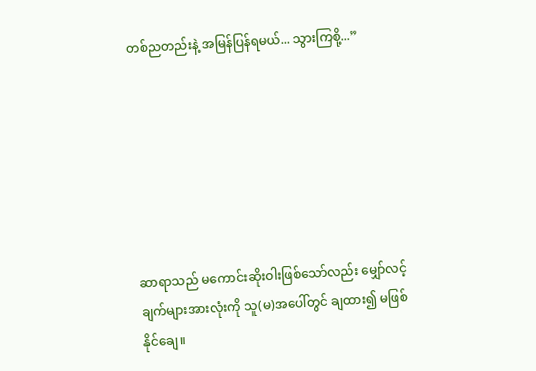တစ်ညတည်းနဲ့ အမြန်ပြန်ရမယ်... သွားကြစို့...”







ဆာရာသည် မကောင်းဆိုးဝါးဖြစ်သော်လည်း မျှော်လင့်ချက်များအားလုံးကို သူ(မ)အပေါ်တွင် ချထား၍ မဖြစ်နိုင်ချေ။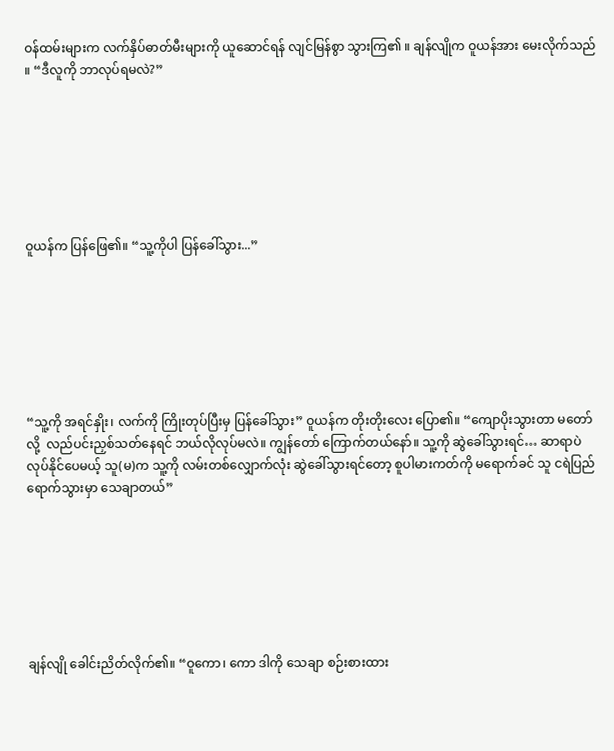ဝန်ထမ်းများက လက်နှိပ်ဓာတ်မီးများကို ယူဆောင်ရန် လျင်မြန်စွာ သွားကြ၏ ။ ချန်လျိုက ဝူယန်အား မေးလိုက်သည် ။ “ဒီလူကို ဘာလုပ်ရမလဲ?”







ဝူယန်က ပြန်ဖြေ၏။ “သူ့ကိုပါ ပြန်ခေါ်သွား...”







“သူ့ကို အရင်နှိုး၊ လက်ကို ကြိုးတုပ်ပြီးမှ ပြန်ခေါ်သွား” ဝူယန်က တိုးတိုးလေး ပြော၏။ “ကျောပိုးသွားတာ မတော်လို့  လည်ပင်းညှစ်သတ်နေရင် ဘယ်လိုလုပ်မလဲ။ ကျွန်တော် ကြောက်တယ်နော်။ သူ့ကို ဆွဲခေါ်သွားရင်… ဆာရာပဲ လုပ်နိုင်ပေမယ့် သူ(မ)က သူ့ကို လမ်းတစ်လျှောက်လုံး ဆွဲခေါ်သွားရင်တော့ စူပါမားကတ်ကို မရောက်ခင် သူ ငရဲပြည်ရောက်သွားမှာ သေချာတယ်”







ချန်လျို ခေါင်းညိတ်လိုက်၏။ “ဝူကော၊ ကော ဒါကို သေချာ စဉ်းစားထား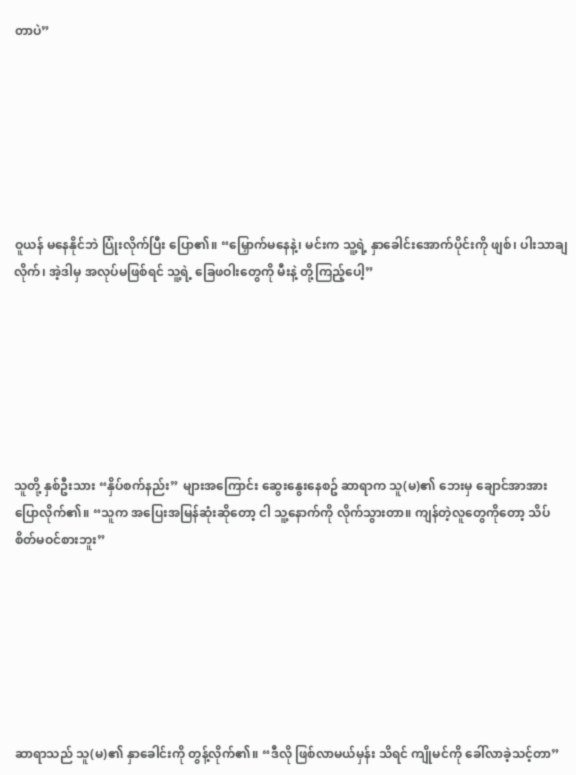တာပဲ”







ဝူယန် မနေနိုင်ဘဲ ပြုံးလိုက်ပြီး ပြော၏။ “မြှောက်မနေနဲ့၊ မင်းက သူ့ရဲ့ နှာခေါင်းအောက်ပိုင်းကို ဖျစ်၊ ပါးသာချလိုက်၊ အဲ့ဒါမှ အလုပ်မဖြစ်ရင် သူ့ရဲ့ ခြေဖဝါးတွေကို မီးနဲ့ တို့ကြည့်ပေါ့”







သူတို့ နှစ်ဦးသား “နှိပ်စက်နည်း” များအကြောင်း ဆွေးနွေးနေစဥ် ဆာရာက သူ(မ)၏ ဘေးမှ ချောင်အာအား ပြောလိုက်၏။ “သူက အပြေးအမြန်ဆုံးဆိုတော့ ငါ သူ့နောက်ကို လိုက်သွားတာ။ ကျန်တဲ့လူတွေကိုတော့ သိပ်စိတ်မဝင်စားဘူး”







ဆာရာသည် သူ(မ)၏ နှာခေါင်းကို တွန့်လိုက်၏။ “ဒီလို ဖြစ်လာမယ်မှန်း သိရင် ကျိုမင်ကို ခေါ်လာခဲ့သင့်တာ”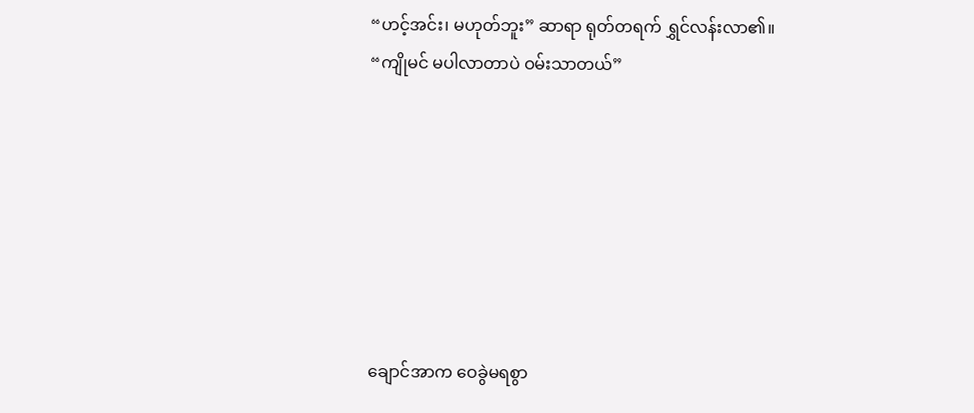“ဟင့်အင်း၊ မဟုတ်ဘူး” ဆာရာ ရုတ်တရက် ရွှင်လန်းလာ၏။ “ကျိုမင် မပါလာတာပဲ ဝမ်းသာတယ်”







ချောင်အာက ဝေခွဲမရစွာ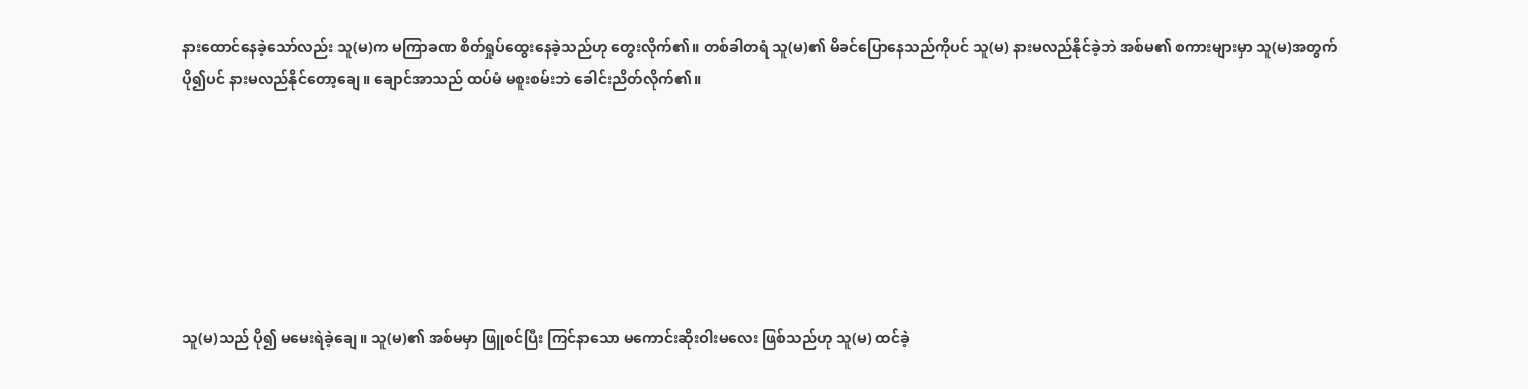နားထောင်နေခဲ့သော်လည်း သူ(မ)က မကြာခဏ စိတ်ရှုပ်ထွေးနေခဲ့သည်ဟု တွေးလိုက်၏။ တစ်ခါတရံ သူ(မ)၏ မိခင်ပြောနေသည်ကိုပင် သူ(မ) နားမလည်နိုင်ခဲ့ဘဲ အစ်မ၏ စကားများမှာ သူ(မ)အတွက် ပို၍ပင် နားမလည်နိုင်တော့ချေ။ ချောင်အာသည် ထပ်မံ မစူးစမ်းဘဲ ခေါင်းညိတ်လိုက်၏။







သူ(မ)သည် ပို၍ မမေးရဲခဲ့ချေ။ သူ(မ)၏ အစ်မမှာ ဖြူစင်ပြီး ကြင်နာသော မကောင်းဆိုးဝါးမလေး ဖြစ်သည်ဟု သူ(မ) ထင်ခဲ့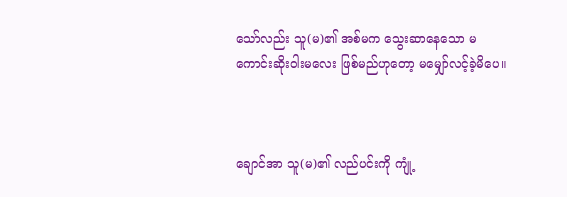သော်လည်း သူ(မ)၏ အစ်မက သွေးဆာနေသော မကောင်းဆိုးဝါးမလေး ဖြစ်မည်ဟုတော့ မမျှော်လင့်ခဲ့မိပေ။



ချောင်အာ သူ(မ)၏ လည်ပင်းကို ကျုံ့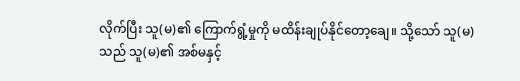လိုက်ပြီး သူ(မ)၏ ကြောက်ရွံ့မှုကို မထိန်းချုပ်နိုင်တော့ချေ။ သို့သော် သူ(မ)သည် သူ(မ)၏ အစ်မနှင့်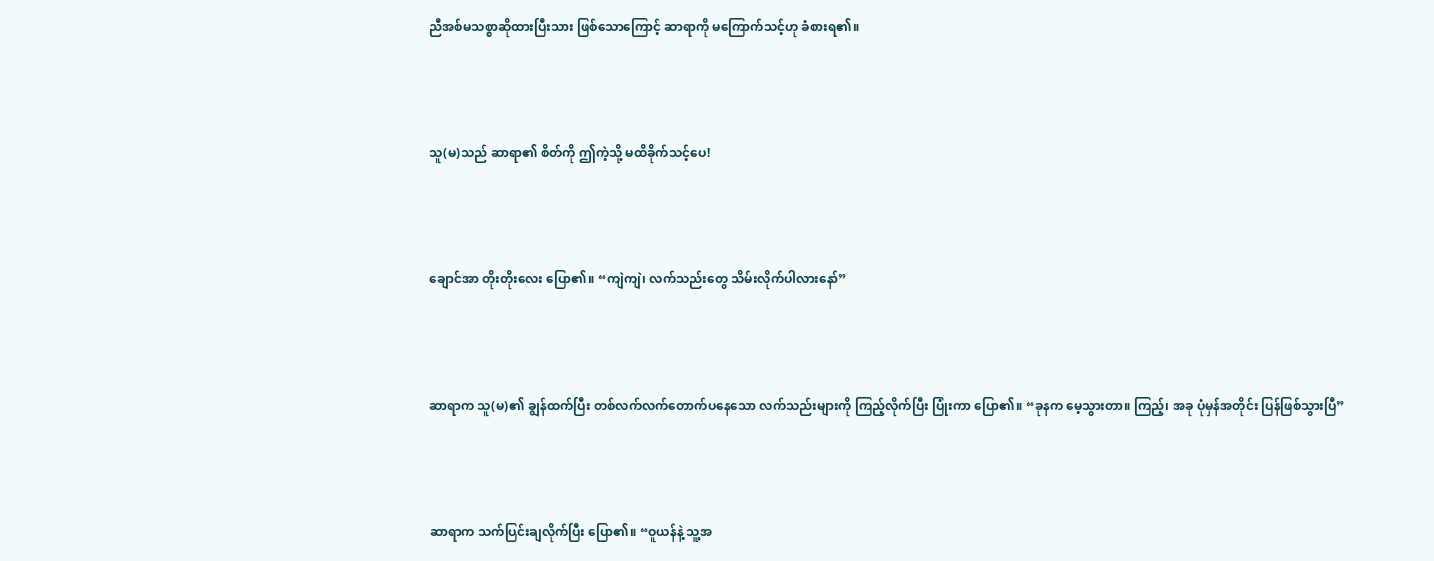ညီအစ်မသစ္စာဆိုထားပြီးသား ဖြစ်သောကြောင့် ဆာရာကို မကြောက်သင့်ဟု ခံစားရ၏။



သူ(မ)သည် ဆာရာ၏ စိတ်ကို ဤကဲ့သို့ မထိခိုက်သင့်ပေ!



ချောင်အာ တိုးတိုးလေး ပြော၏။ “ကျဲကျဲ၊ လက်သည်းတွေ သိမ်းလိုက်ပါလားနော်”



ဆာရာက သူ(မ)၏ ချွန်ထက်ပြီး တစ်လက်လက်တောက်ပနေသော လက်သည်းများကို ကြည့်လိုက်ပြီး ပြုံးကာ ပြော၏။ “ခုနက မေ့သွားတာ။ ကြည့်၊ အခု ပုံမှန်အတိုင်း ပြန်ဖြစ်သွားပြီ”



ဆာရာက သက်ပြင်းချလိုက်ပြီး ပြော၏။ “ဝူယန်နဲ့ သူ့အ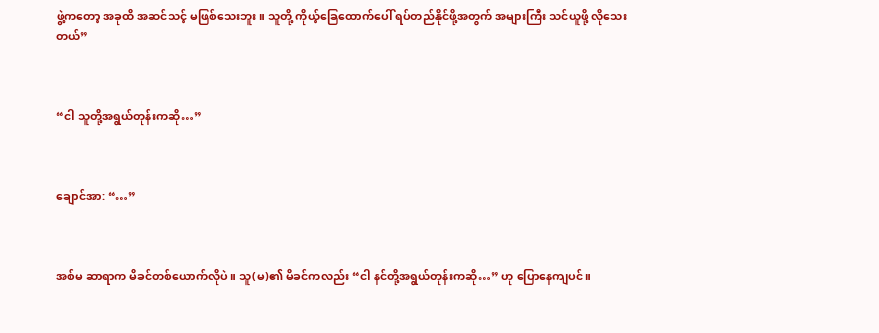ဖွဲ့ကတော့ အခုထိ အဆင်သင့် မဖြစ်သေးဘူး။ သူတို့ ကိုယ့်ခြေထောက်ပေါ် ရပ်တည်နိုင်ဖို့အတွက် အများကြီး သင်ယူဖို့ လိုသေးတယ်”



“ငါ သူတို့အရွယ်တုန်းကဆို…”



ချောင်အာ: “…”



အစ်မ ဆာရာက မိခင်တစ်ယောက်လိုပဲ။ သူ(မ)၏ မိခင်ကလည်း “ငါ နင်တို့အရွယ်တုန်းကဆို…” ဟု ပြောနေကျပင်။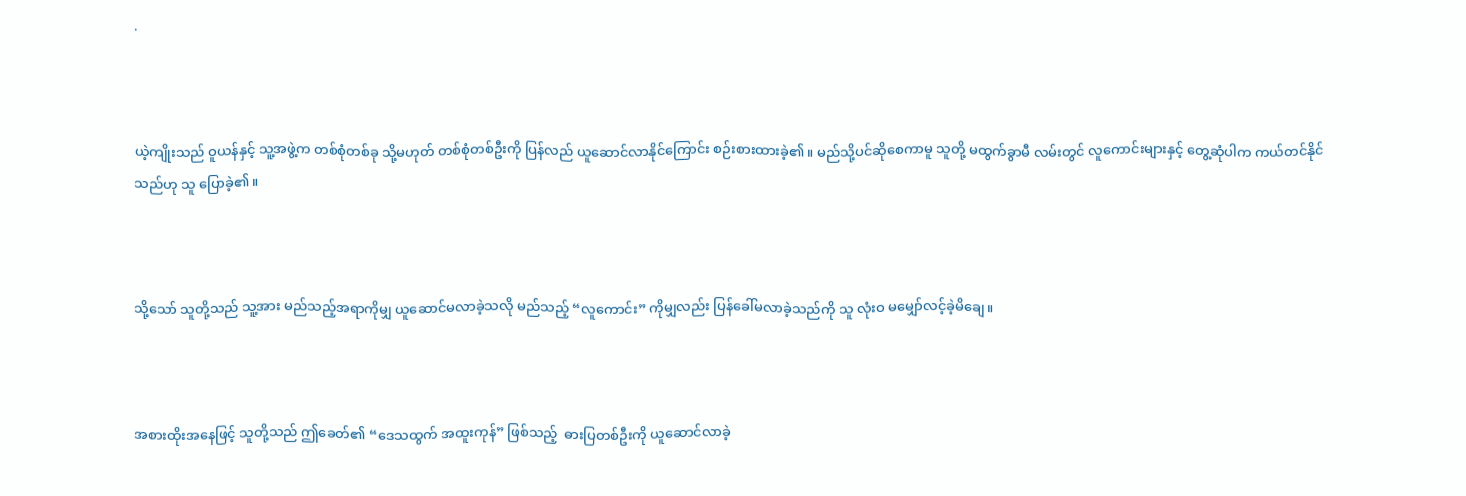.



ယဲ့ကျိုးသည် ဝူယန်နှင့် သူ့အဖွဲ့က တစ်စုံတစ်ခု သို့မဟုတ် တစ်စုံတစ်ဦးကို ပြန်လည် ယူဆောင်လာနိုင်ကြောင်း စဉ်းစားထားခဲ့၏။ မည်သို့ပင်ဆိုစေကာမူ သူတို့ မထွက်ခွာမီ လမ်းတွင် လူကောင်းများနှင့် တွေ့ဆုံပါက ကယ်တင်နိုင်သည်ဟု သူ ပြောခဲ့၏။



သို့သော် သူတို့သည် သူ့အား မည်သည့်အရာကိုမျှ ယူဆောင်မလာခဲ့သလို မည်သည့် “လူကောင်း” ကိုမျှလည်း ပြန်ခေါ်မလာခဲ့သည်ကို သူ လုံးဝ မမျှော်လင့်ခဲ့မိချေ။



အစားထိုးအနေဖြင့် သူတို့သည် ဤခေတ်၏ “ဒေသထွက် အထူးကုန်” ဖြစ်သည့်  ဓားပြတစ်ဦးကို ယူဆောင်လာခဲ့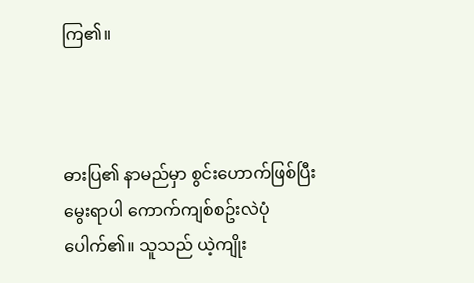ကြ၏။



ဓားပြ၏ နာမည်မှာ စွင်းဟောက်ဖြစ်ပြီး မွေးရာပါ ကောက်ကျစ်စဥ်းလဲပုံပေါက်၏။ သူသည် ယဲ့ကျိုး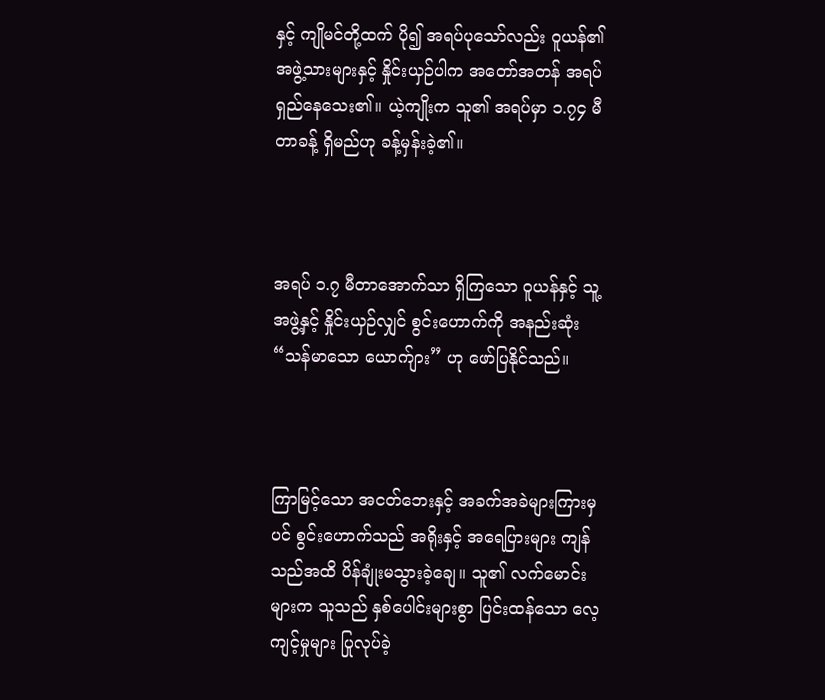နှင့် ကျိုမင်တို့ထက် ပို၍ အရပ်ပုသော်လည်း ဝူယန်၏ အဖွဲ့သားများနှင့် နှိုင်းယှဉ်ပါက အတော်အတန် အရပ်ရှည်နေသေး၏။ ယဲ့ကျိုးက သူ၏ အရပ်မှာ ၁.၇၄ မီတာခန့် ရှိမည်ဟု ခန့်မှန်းခဲ့၏။



အရပ် ၁.၇ မီတာအောက်သာ ရှိကြသော ဝူယန်နှင့် သူ့အဖွဲ့နှင့် နှိုင်းယှဉ်လျှင် စွင်းဟောက်ကို အနည်းဆုံး “သန်မာသော ယောက်ျား” ဟု ဖော်ပြနိုင်သည်။



ကြာမြင့်သော အငတ်ဘေးနှင့် အခက်အခဲများကြားမှပင် စွင်းဟောက်သည် အရိုးနှင့် အရေပြားများ ကျန်သည်အထိ ပိန်ချုံးမသွားခဲ့ချေ။ သူ၏ လက်မောင်းများက သူသည် နှစ်ပေါင်းများစွာ ပြင်းထန်သော လေ့ကျင့်မှုများ ပြုလုပ်ခဲ့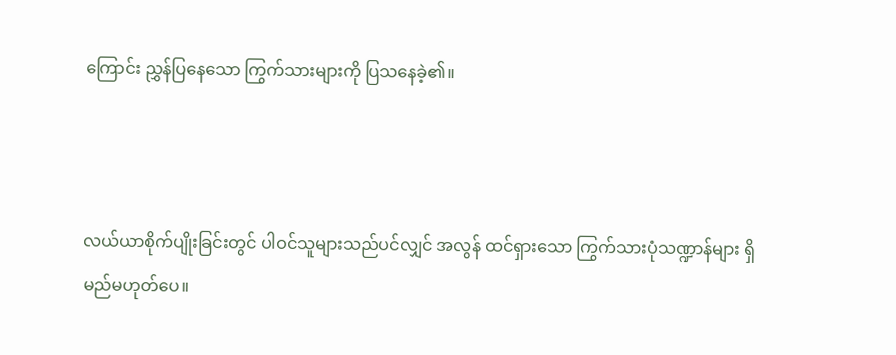ကြောင်း ညွှန်ပြနေသော ကြွက်သားများကို ပြသနေခဲ့၏။



လယ်ယာစိုက်ပျိုးခြင်းတွင် ပါဝင်သူများသည်ပင်လျှင် အလွန် ထင်ရှားသော ကြွက်သားပုံသဏ္ဍာန်များ ရှိမည်မဟုတ်ပေ။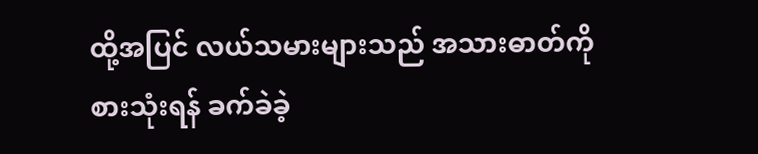ထို့အပြင် လယ်သမားများသည် အသားဓာတ်ကို စားသုံးရန် ခက်ခဲခဲ့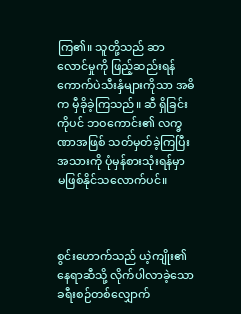ကြ၏။ သူတို့သည် ဆာလောင်မှုကို ဖြည့်ဆည်းရန် ကောက်ပဲသီးနှံများကိုသာ အဓိက မှီခိုခဲ့ကြသည်။ ဆီ ရှိခြင်းကိုပင် ဘဝကောင်း၏ လက္ခဏာအဖြစ် သတ်မှတ်ခဲ့ကြပြီး အသားကို ပုံမှန်စားသုံးရန်မှာ မဖြစ်နိုင်သလောက်ပင်။



စွင်းဟောက်သည် ယဲ့ကျိုး၏ နေရာဆီသို့ လိုက်ပါလာခဲ့သော ခရီးစဉ်တစ်လျှောက်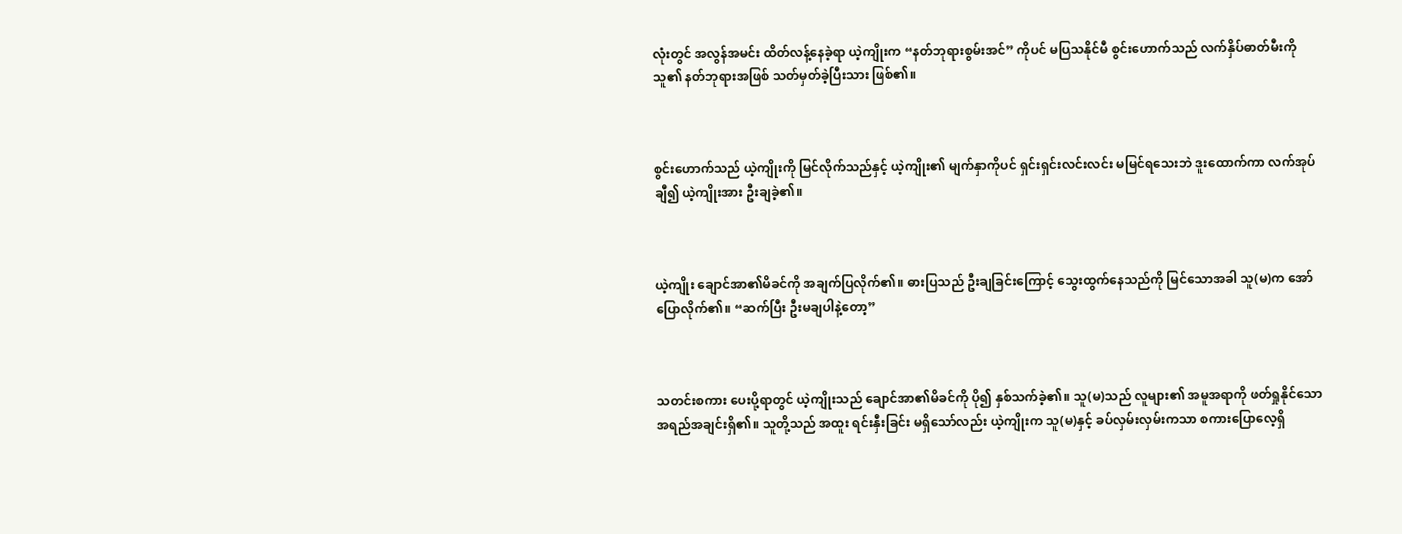လုံးတွင် အလွန်အမင်း ထိတ်လန့်နေခဲ့ရာ ယဲ့ကျိုးက “နတ်ဘုရားစွမ်းအင်” ကိုပင် မပြသနိုင်မီ စွင်းဟောက်သည် လက်နှိပ်ဓာတ်မီးကို သူ၏ နတ်ဘုရားအဖြစ် သတ်မှတ်ခဲ့ပြီးသား ဖြစ်၏။



စွင်းဟောက်သည် ယဲ့ကျိုးကို မြင်လိုက်သည်နှင့် ယဲ့ကျိုး၏ မျက်နှာကိုပင် ရှင်းရှင်းလင်းလင်း မမြင်ရသေးဘဲ ဒူးထောက်ကာ လက်အုပ်ချီ၍ ယဲ့ကျိုးအား ဦးချခဲ့၏။



ယဲ့ကျိုး ချောင်အာ၏မိခင်ကို အချက်ပြလိုက်၏။ ဓားပြသည် ဦးချခြင်းကြောင့် သွေးထွက်နေသည်ကို မြင်သောအခါ သူ(မ)က အော်ပြောလိုက်၏။ “ဆက်ပြီး ဦးမချပါနဲ့တော့”



သတင်းစကား ပေးပို့ရာတွင် ယဲ့ကျိုးသည် ချောင်အာ၏မိခင်ကို ပို၍ နှစ်သက်ခဲ့၏။ သူ(မ)သည် လူများ၏ အမူအရာကို ဖတ်ရှုနိုင်သော အရည်အချင်းရှိ၏။ သူတို့သည် အထူး ရင်းနှီးခြင်း မရှိသော်လည်း ယဲ့ကျိုးက သူ(မ)နှင့် ခပ်လှမ်းလှမ်းကသာ စကားပြောလေ့ရှိ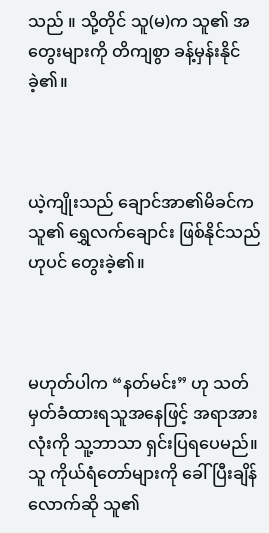သည် ။ သို့တိုင် သူ(မ)က သူ၏ အတွေးများကို တိကျစွာ ခန့်မှန်းနိုင်ခဲ့၏။



ယဲ့ကျိုးသည် ချောင်အာ၏မိခင်က သူ၏ ရွှေလက်ချောင်း ဖြစ်နိုင်သည်ဟုပင် တွေးခဲ့၏။



မဟုတ်ပါက “နတ်မင်း” ဟု သတ်မှတ်ခံထားရသူအနေဖြင့် အရာအားလုံးကို သူ့ဘာသာ ရှင်းပြရပေမည်။ သူ ကိုယ်ရံတော်များကို ခေါ်ပြီးချိန်လောက်ဆို သူ၏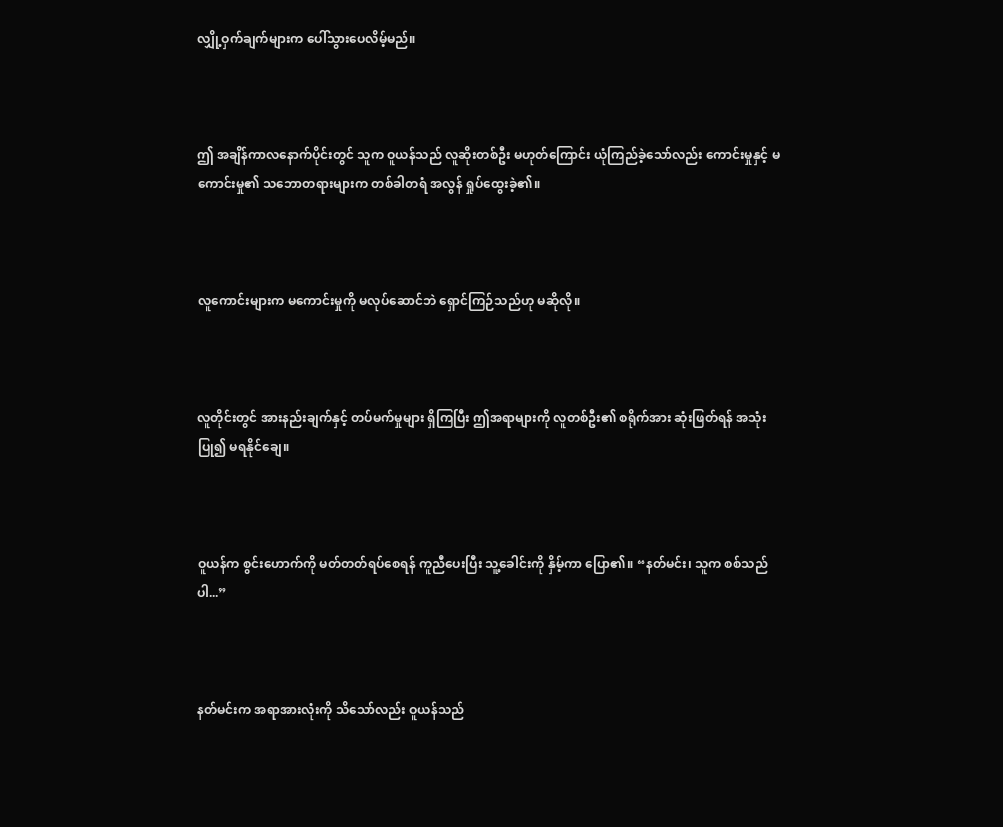လျှို့ဝှက်ချက်များက ပေါ်သွားပေလိမ့်မည်။



ဤ အချိန်ကာလနောက်ပိုင်းတွင် သူက ဝူယန်သည် လူဆိုးတစ်ဦး မဟုတ်ကြောင်း ယုံကြည်ခဲ့သော်လည်း ကောင်းမှုနှင့် မကောင်းမှု၏ သဘောတရားများက တစ်ခါတရံ အလွန် ရှုပ်ထွေးခဲ့၏။



လူကောင်းများက မကောင်းမှုကို မလုပ်ဆောင်ဘဲ ရှောင်ကြဉ်သည်ဟု မဆိုလို။



လူတိုင်းတွင် အားနည်းချက်နှင့် တပ်မက်မှုများ ရှိကြပြီး ဤအရာများကို လူတစ်ဦး၏ စရိုက်အား ဆုံးဖြတ်ရန် အသုံးပြု၍ မရနိုင်ချေ။



ဝူယန်က စွင်းဟောက်ကို မတ်တတ်ရပ်စေရန် ကူညီပေးပြီး သူ့ခေါင်းကို နှိမ့်ကာ ပြော၏။ “နတ်မင်း၊ သူက စစ်သည်ပါ...”



နတ်မင်းက အရာအားလုံးကို သိသော်လည်း ဝူယန်သည်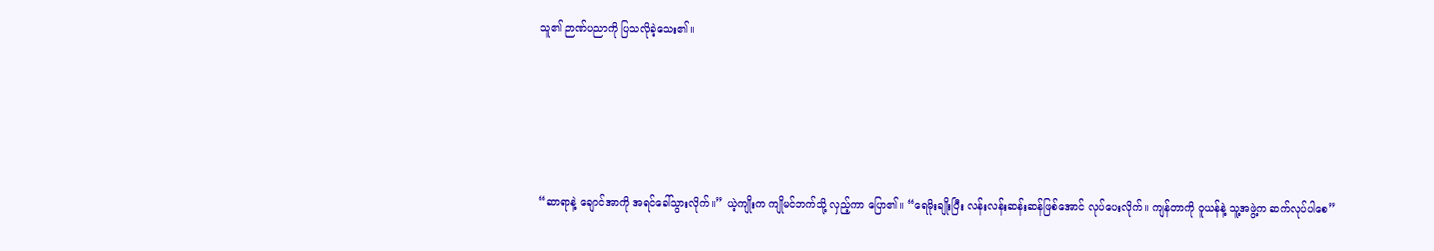သူ၏ ဉာဏ်ပညာကို ပြသလိုခဲ့သေး၏။





“ဆာရာနဲ့ ချောင်အာကို အရင်ခေါ်သွားလိုက်။” ယဲ့ကျိုးက ကျိုမင်ဘက်သို့ လှည့်ကာ ပြော၏။ “ရေမိုးချိုးပြီး လန်းလန်းဆန်းဆန်ဖြစ်အောင် လုပ်ပေးလိုက်။ ကျန်တာကို ဝူယန်နဲ့ သူ့အဖွဲ့က ဆက်လုပ်ပါစေ”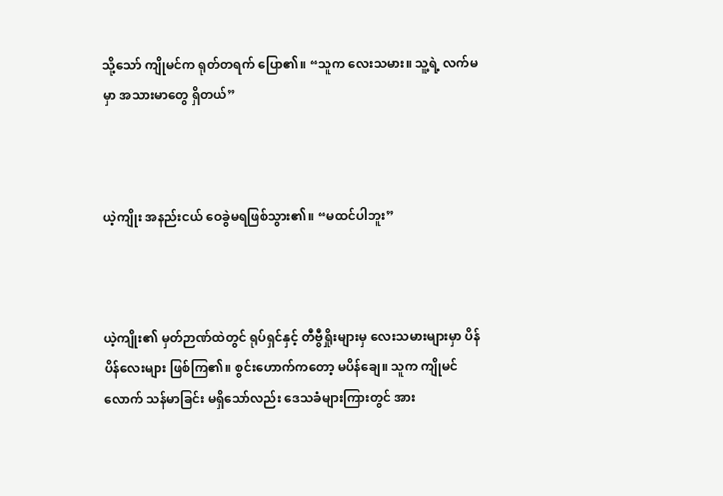သို့သော် ကျိုမင်က ရုတ်တရက် ပြော၏။ “သူက လေးသမား။ သူ့ရဲ့ လက်မမှာ အသားမာတွေ ရှိတယ်”



ယဲ့ကျိုး အနည်းငယ် ဝေခွဲမရဖြစ်သွား၏။ “မထင်ပါဘူး”



ယဲ့ကျိုး၏ မှတ်ဉာဏ်ထဲတွင် ရုပ်ရှင်နှင့် တီဗွီရှိုးများမှ လေးသမားများမှာ ပိန်ပိန်လေးများ ဖြစ်ကြ၏။ စွင်းဟောက်ကတော့ မပိန်ချေ။ သူက ကျိုမင်လောက် သန်မာခြင်း မရှိသော်လည်း ဒေသခံများကြားတွင် အား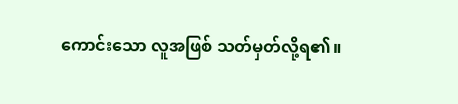ကောင်းသော လူအဖြစ် သတ်မှတ်လို့ရ၏။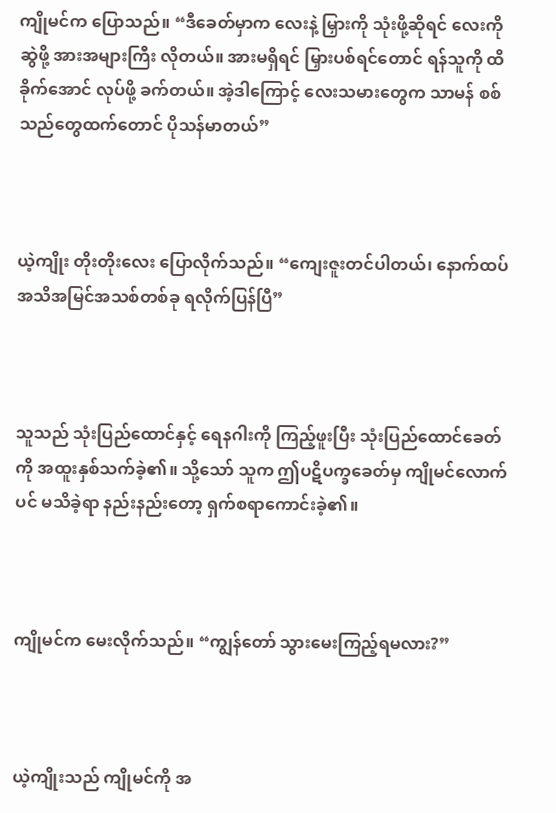ကျိုမင်က ပြောသည်။ “ဒီခေတ်မှာက လေးနဲ့ မြှားကို သုံးဖို့ဆိုရင် လေးကို ဆွဲဖို့ အားအများကြီး လိုတယ်။ အားမရှိရင် မြှားပစ်ရင်တောင် ရန်သူကို ထိခိုက်အောင် လုပ်ဖို့ ခက်တယ်။ အဲ့ဒါကြောင့် လေးသမားတွေက သာမန် စစ်သည်တွေထက်တောင် ပိုသန်မာတယ်”



ယဲ့ကျိုး တိုးတိုးလေး ပြောလိုက်သည်။ “ကျေးဇူးတင်ပါတယ်၊ နောက်ထပ် အသိအမြင်အသစ်တစ်ခု ရလိုက်ပြန်ပြီ”



သူသည် သုံးပြည်ထောင်နှင့် ရေနဂါးကို ကြည့်ဖူးပြီး သုံးပြည်ထောင်ခေတ်ကို အထူးနှစ်သက်ခဲ့၏။ သို့သော် သူက ဤပဋိပက္ခခေတ်မှ ကျိုမင်လောက်ပင် မသိခဲ့ရာ နည်းနည်းတော့ ရှက်စရာကောင်းခဲ့၏။



ကျိုမင်က မေးလိုက်သည်။ “ကျွန်တော် သွားမေးကြည့်ရမလား?”



ယဲ့ကျိုးသည် ကျိုမင်ကို အ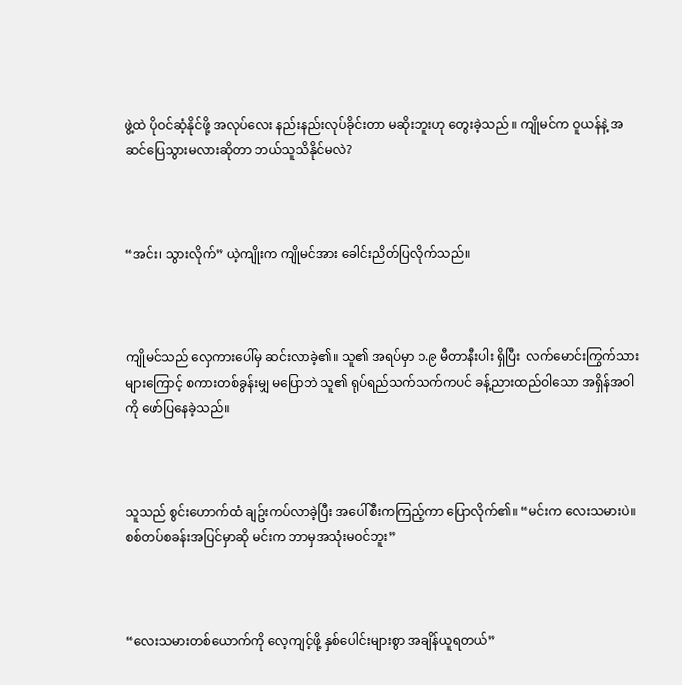ဖွဲ့ထဲ ပိုဝင်ဆံ့နိုင်ဖို့ အလုပ်လေး နည်းနည်းလုပ်ခိုင်းတာ မဆိုးဘူးဟု တွေးခဲ့သည် ။ ကျိုမင်က ဝူယန်နဲ့ အဆင်ပြေသွားမလားဆိုတာ ဘယ်သူသိနိုင်မလဲ?



“အင်း၊ သွားလိုက်” ယဲ့ကျိုးက ကျိုမင်အား ခေါင်းညိတ်ပြလိုက်သည်။



ကျိုမင်သည် လှေကားပေါ်မှ ဆင်းလာခဲ့၏။ သူ၏ အရပ်မှာ ၁.၉ မီတာနီးပါး ရှိပြီး  လက်မောင်းကြွက်သားများကြောင့် စကားတစ်ခွန်းမျှ မပြောဘဲ သူ၏ ရုပ်ရည်သက်သက်ကပင် ခန့်ညားထည်ဝါသော အရှိန်အဝါကို ဖော်ပြနေခဲ့သည်။



သူသည် စွင်းဟောက်ထံ ချဥ်းကပ်လာခဲ့ပြီး အပေါ်စီးကကြည့်ကာ ပြောလိုက်၏။ “မင်းက လေးသမားပဲ။ စစ်တပ်စခန်းအပြင်မှာဆို မင်းက ဘာမှအသုံးမဝင်ဘူး”



“လေးသမားတစ်ယောက်ကို လေ့ကျင့်ဖို့ နှစ်ပေါင်းများစွာ အချိန်ယူရတယ်”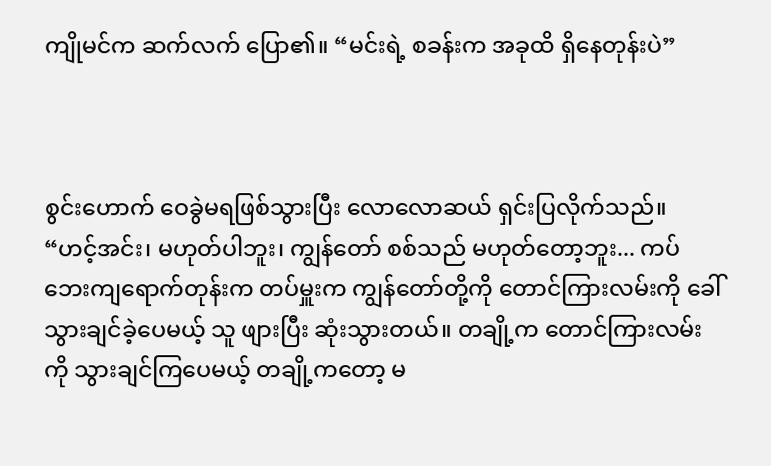ကျိုမင်က ဆက်လက် ပြော၏။ “မင်းရဲ့ စခန်းက အခုထိ ရှိနေတုန်းပဲ”



စွင်းဟောက် ဝေခွဲမရဖြစ်သွားပြီး လောလောဆယ် ရှင်းပြလိုက်သည်။ “ဟင့်အင်း၊ မဟုတ်ပါဘူး၊ ကျွန်တော် စစ်သည် မဟုတ်တော့ဘူး... ကပ်ဘေးကျရောက်တုန်းက တပ်မှူးက ကျွန်တော်တို့ကို တောင်ကြားလမ်းကို ခေါ်သွားချင်ခဲ့ပေမယ့် သူ ဖျားပြီး ဆုံးသွားတယ်။ တချို့က တောင်ကြားလမ်းကို သွားချင်ကြပေမယ့် တချို့ကတော့ မ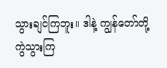သွားချင်ကြဘူး။ ဒါနဲ့ ကျွန်တော်တို့ ကွဲသွားကြ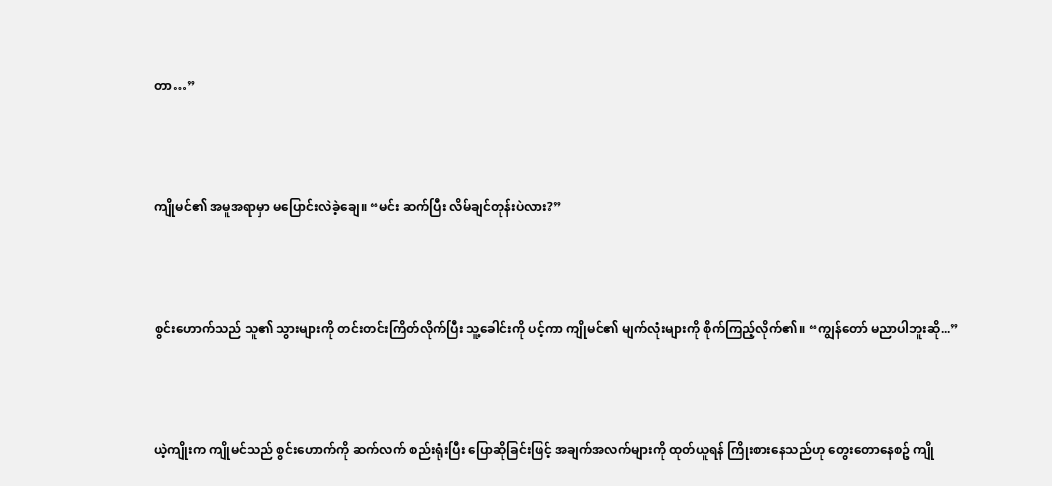တာ…”



ကျိုမင်၏ အမူအရာမှာ မပြောင်းလဲခဲ့ချေ။ “မင်း ဆက်ပြီး လိမ်ချင်တုန်းပဲလား?”



စွင်းဟောက်သည် သူ၏ သွားများကို တင်းတင်းကြိတ်လိုက်ပြီး သူ့ခေါင်းကို ပင့်ကာ ကျိုမင်၏ မျက်လုံးများကို စိုက်ကြည့်လိုက်၏။ “ကျွန်တော် မညာပါဘူးဆို...”



ယဲ့ကျိုးက ကျိုမင်သည် စွင်းဟောက်ကို ဆက်လက် စည်းရုံးပြီး ပြောဆိုခြင်းဖြင့် အချက်အလက်များကို ထုတ်ယူရန် ကြိုးစားနေသည်ဟု တွေးတောနေစဥ် ကျို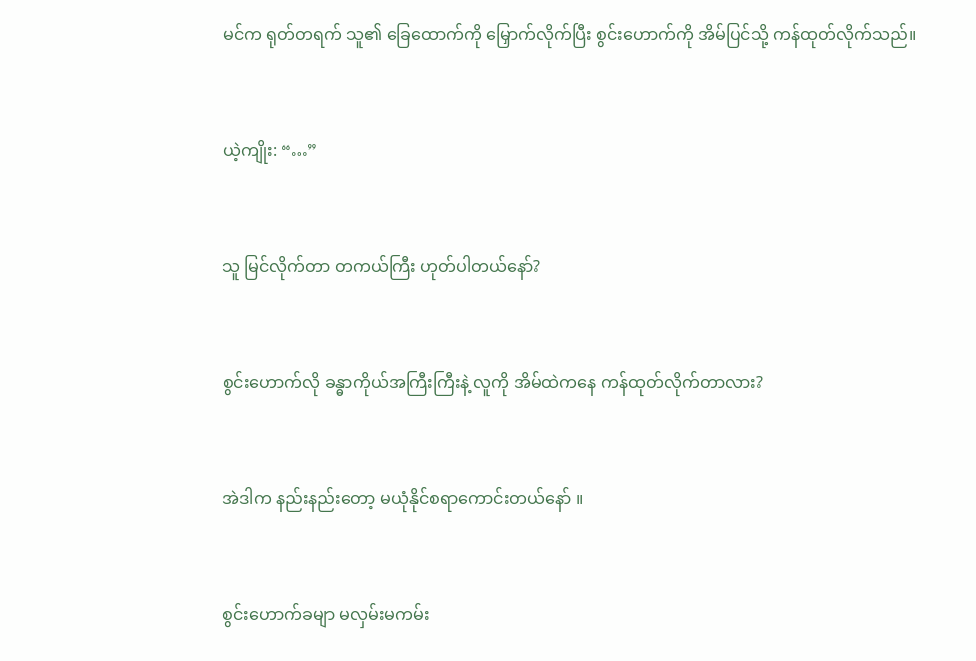မင်က ရုတ်တရက် သူ၏ ခြေထောက်ကို မြှောက်လိုက်ပြီး စွင်းဟောက်ကို အိမ်ပြင်သို့ ကန်ထုတ်လိုက်သည်။



ယဲ့ကျိုး: “…”



သူ မြင်လိုက်တာ တကယ်ကြီး ဟုတ်ပါတယ်နော်?



စွင်းဟောက်လို ခန္ဓာကိုယ်အကြီးကြီးနဲ့ လူကို အိမ်ထဲကနေ ကန်ထုတ်လိုက်တာလား?



အဲဒါက နည်းနည်းတော့ မယုံနိုင်စရာကောင်းတယ်နော် ။



စွင်းဟောက်ခမျာ မလှမ်းမကမ်း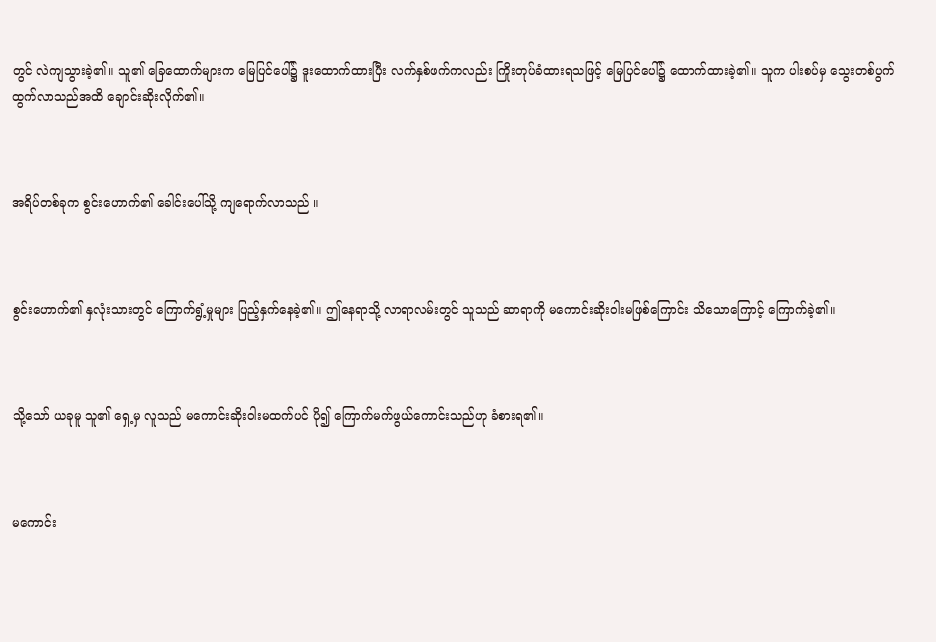တွင် လဲကျသွားခဲ့၏။ သူ၏ ခြေထောက်များက မြေပြင်ပေါ်၌ ဒူးထောက်ထားပြီး လက်နှစ်ဖက်ကလည်း ကြိုးတုပ်ခံထားရသဖြင့် မြေပြင်ပေါ်၌ ထောက်ထားခဲ့၏။ သူက ပါးစပ်မှ သွေးတစ်ပွက် ထွက်လာသည်အထိ ချောင်းဆိုးလိုက်၏။



အရိပ်တစ်ခုက စွင်းဟောက်၏ ခေါင်းပေါ်သို့ ကျရောက်လာသည် ။



စွင်းဟောက်၏ နှလုံးသားတွင် ကြောက်ရွံ့မှုများ ပြည့်နှက်နေခဲ့၏။ ဤနေရာသို့ လာရာလမ်းတွင် သူသည် ဆာရာကို မကောင်းဆိုးဝါးမဖြစ်ကြောင်း သိသောကြောင့် ကြောက်ခဲ့၏။



သို့သော် ယခုမူ သူ၏ ရှေ့မှ လူသည် မကောင်းဆိုးဝါးမထက်ပင် ပို၍ ကြောက်မက်ဖွယ်ကောင်းသည်ဟု ခံစားရ၏။



မကောင်း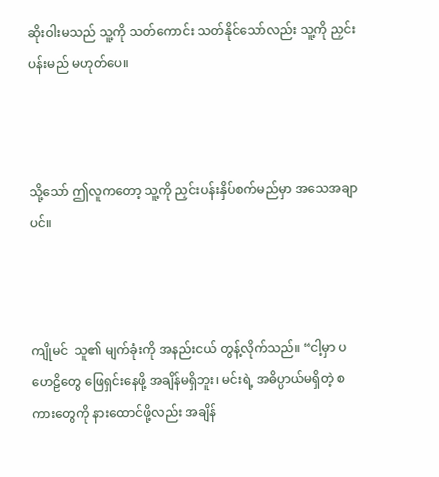ဆိုးဝါးမသည် သူ့ကို သတ်ကောင်း သတ်နိုင်သော်လည်း သူ့ကို ညှင်းပန်းမည် မဟုတ်ပေ။



သို့သော် ဤလူကတော့ သူ့ကို ညှင်းပန်းနှိပ်စက်မည်မှာ အသေအချာပင်။



ကျိုမင်  သူ၏ မျက်ခုံးကို အနည်းငယ် တွန့်လိုက်သည်။ “ငါ့မှာ ပဟေဠိတွေ ဖြေရှင်းနေဖို့ အချိန်မရှိဘူး၊ မင်းရဲ့ အဓိပ္ပာယ်မရှိတဲ့ စကားတွေကို နားထောင်ဖို့လည်း အချိန်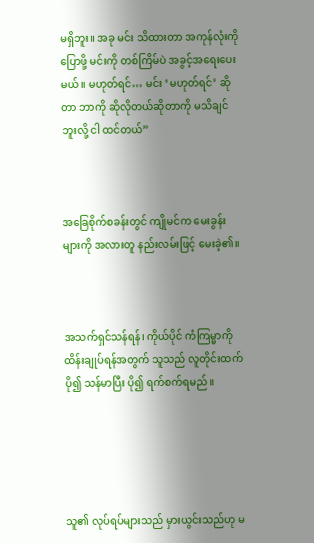မရှိဘူး။ အခု မင်း သိထားတာ အကုန်လုံးကို ပြောဖို့ မင်းကို တစ်ကြိမ်ပဲ အခွင့်အရေးပေးမယ်။ မဟုတ်ရင်… မင်း ‘မဟုတ်ရင်’ ဆိုတာ ဘာကို ဆိုလိုတယ်ဆိုတာကို မသိချင်ဘူးလို့ ငါ ထင်တယ်”



အခြေစိုက်စခန်းတွင် ကျိုမင်က မေးခွန်းများကို အလားတူ နည်းလမ်းဖြင့် မေးခဲ့၏။



အသက်ရှင်သန်ရန်၊ ကိုယ်ပိုင် ကံကြမ္မာကို ထိန်းချုပ်ရန်အတွက် သူသည် လူတိုင်းထက် ပို၍ သန်မာပြီး ပို၍ ရက်စက်ရမည်။





သူ၏ လုပ်ရပ်များသည် မှားယွင်းသည်ဟု မ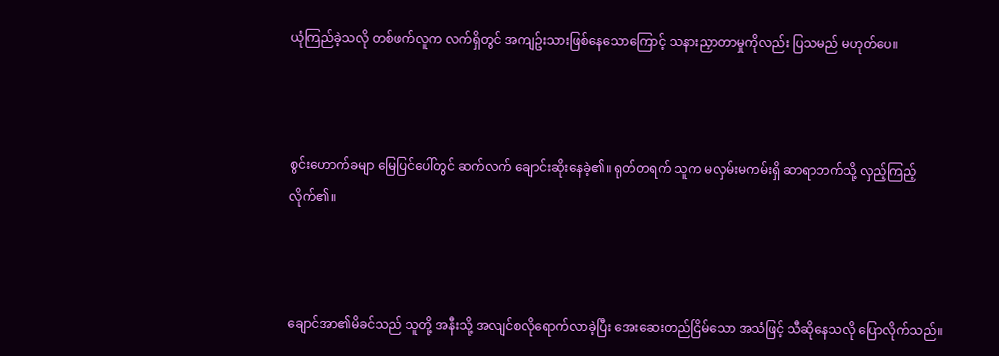ယုံကြည်ခဲ့သလို တစ်ဖက်လူက လက်ရှိတွင် အကျဥ်းသားဖြစ်နေသောကြောင့် သနားညှာတာမှုကိုလည်း ပြသမည် မဟုတ်ပေ။



စွင်းဟောက်ခမျာ မြေပြင်ပေါ်တွင် ဆက်လက် ချောင်းဆိုးနေခဲ့၏။ ရုတ်တရက် သူက မလှမ်းမကမ်းရှိ ဆာရာဘက်သို့ လှည့်ကြည့်လိုက်၏။



ချောင်အာ၏မိခင်သည် သူတို့ အနီးသို့ အလျင်စလိုရောက်လာခဲ့ပြီး အေးဆေးတည်ငြိမ်သော အသံဖြင့် သီဆိုနေသလို ပြောလိုက်သည်။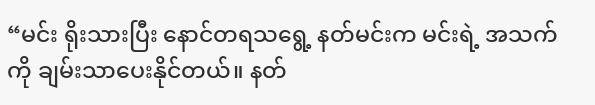“မင်း ရိုးသားပြီး နောင်တရသရွေ့ နတ်မင်းက မင်းရဲ့ အသက်ကို ချမ်းသာပေးနိုင်တယ်။ နတ်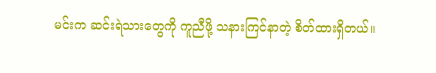မင်းက ဆင်းရဲသားတွေကို ကူညီဖို့ သနားကြင်နာတဲ့ စိတ်ထားရှိတယ်။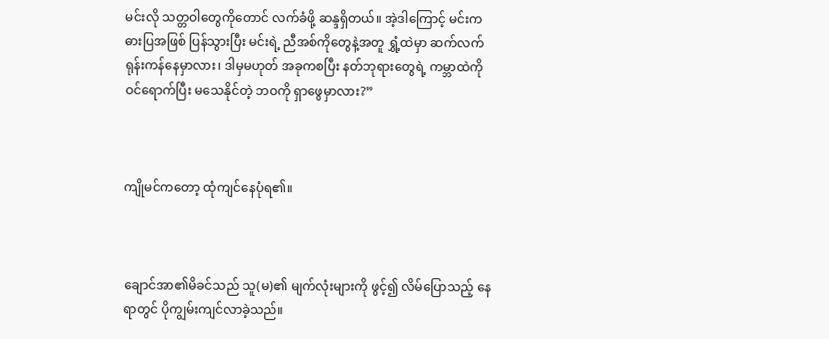မင်းလို သတ္တဝါတွေကိုတောင် လက်ခံဖို့ ဆန္ဒရှိတယ်။ အဲ့ဒါကြောင့် မင်းက ဓားပြအဖြစ် ပြန်သွားပြီး မင်းရဲ့ ညီအစ်ကိုတွေနဲ့အတူ ရွှံ့ထဲမှာ ဆက်လက် ရုန်းကန်နေမှာလား၊ ဒါမှမဟုတ် အခုကစပြီး နတ်ဘုရားတွေရဲ့ ကမ္ဘာထဲကို ဝင်ရောက်ပြီး မသေနိုင်တဲ့ ဘဝကို ရှာဖွေမှာလား?”



ကျိုမင်ကတော့ ထုံကျင်နေပုံရ၏။



ချောင်အာ၏မိခင်သည် သူ(မ)၏ မျက်လုံးများကို ဖွင့်၍ လိမ်ပြောသည့် နေရာတွင် ပိုကျွမ်းကျင်လာခဲ့သည်။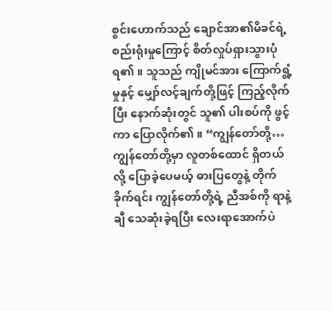စွင်းဟောက်သည် ချောင်အာ၏မိခင်ရဲ့ စည်းရုံးမှုကြောင့် စိတ်လှုပ်ရှားသွားပုံရ၏။ သူသည် ကျိုမင်အား ကြောက်ရွံ့မှုနှင့် မျှော်လင့်ချက်တို့ဖြင့် ကြည့်လိုက်ပြီး နောက်ဆုံးတွင် သူ၏ ပါးစပ်ကို ဖွင့်ကာ ပြောလိုက်၏။ “ကျွန်တော်တို့… ကျွန်တော်တို့မှာ လူတစ်ထောင် ရှိတယ်လို့ ပြောခဲ့ပေမယ့် ဓားပြတွေနဲ့ တိုက်ခိုက်ရင်း ကျွန်တော်တို့ရဲ့ ညီအစ်ကို ရာနဲ့ချီ သေဆုံးခဲ့ရပြီး လေးရာအောက်ပဲ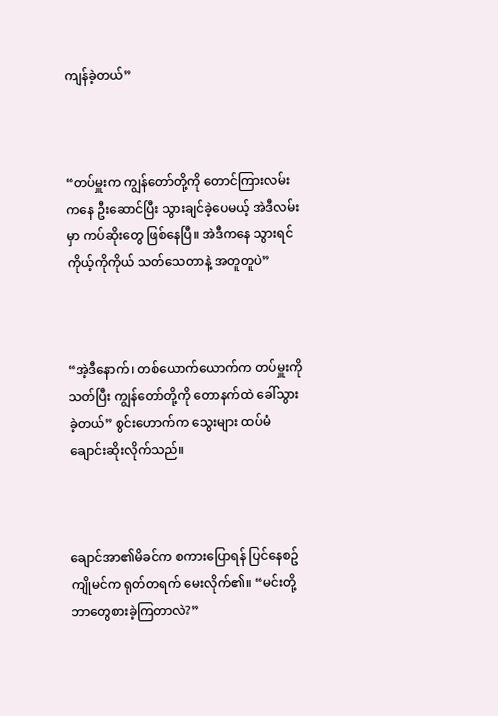ကျန်ခဲ့တယ်”



“တပ်မှူးက ကျွန်တော်တို့ကို တောင်ကြားလမ်းကနေ ဦးဆောင်ပြီး သွားချင်ခဲ့ပေမယ့် အဲဒီလမ်းမှာ ကပ်ဆိုးတွေ ဖြစ်နေပြီ။ အဲဒီကနေ သွားရင် ကိုယ့်ကိုကိုယ် သတ်သေတာနဲ့ အတူတူပဲ”



“အဲ့ဒီနောက်၊ တစ်ယောက်ယောက်က တပ်မှူးကို သတ်ပြီး ကျွန်တော်တို့ကို တောနက်ထဲ ခေါ်သွားခဲ့တယ်” စွင်းဟောက်က သွေးများ ထပ်မံ ချောင်းဆိုးလိုက်သည်။



ချောင်အာ၏မိခင်က စကားပြောရန် ပြင်နေစဥ် ကျိုမင်က ရုတ်တရက် မေးလိုက်၏။ “မင်းတို့ ဘာတွေစားခဲ့ကြတာလဲ?”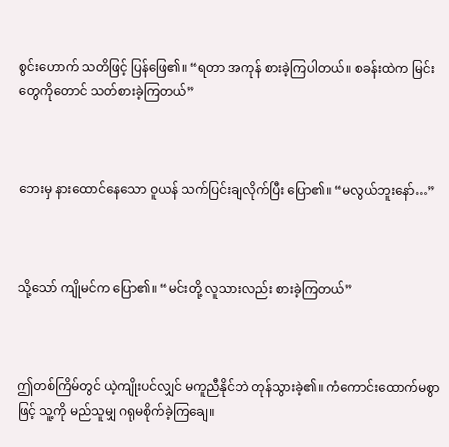စွင်းဟောက် သတိဖြင့် ပြန်ဖြေ၏။ “ရတာ အကုန် စားခဲ့ကြပါတယ်။ စခန်းထဲက မြင်းတွေကိုတောင် သတ်စားခဲ့ကြတယ်”



ဘေးမှ နားထောင်နေသော ဝူယန် သက်ပြင်းချလိုက်ပြီး ပြော၏။ “မလွယ်ဘူးနော်…”



သို့သော် ကျိုမင်က ပြော၏။ “မင်းတို့ လူသားလည်း စားခဲ့ကြတယ်”



ဤတစ်ကြိမ်တွင် ယဲ့ကျိုးပင်လျှင် မကူညီနိုင်ဘဲ တုန်သွားခဲ့၏။ ကံကောင်းထောက်မစွာဖြင့် သူ့ကို မည်သူမျှ ဂရုမစိုက်ခဲ့ကြချေ။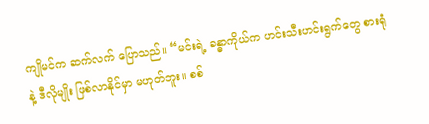ကျိုမင်က ဆက်လက် ပြောသည်။ “မင်းရဲ့ ခန္ဓာကိုယ်က ဟင်းသီးဟင်းရွက်တွေ စားရုံနဲ့ ဒီလိုမျိုး ဖြစ်လာနိုင်မှာ မဟုတ်ဘူး။ စစ်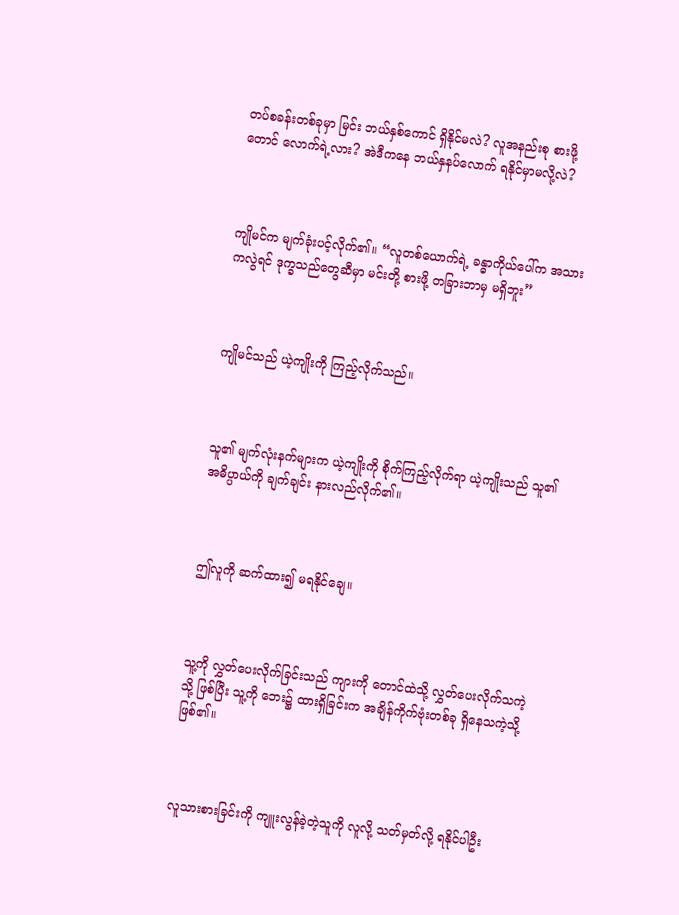တပ်စခန်းတစ်ခုမှာ မြင်း ဘယ်နှစ်ကောင် ရှိနိုင်မလဲ? လူအနည်းစု စားဖို့တောင် လောက်ရဲ့လား? အဲဒီကနေ ဘယ်နှနပ်လောက် ရနိုင်မှာမလို့လဲ?



ကျိုမင်က မျက်ခုံးပင့်လိုက်၏။ “လူတစ်ယောက်ရဲ့ ခန္ဓာကိုယ်ပေါ်က အသားကလွဲရင် ဒုက္ခသည်တွေဆီမှာ မင်းတို့ စားဖို့ တခြားဘာမှ မရှိဘူး”



ကျိုမင်သည် ယဲ့ကျိုးကို ကြည့်လိုက်သည်။



သူ၏ မျက်လုံးနက်များက ယဲ့ကျိုးကို စိုက်ကြည့်လိုက်ရာ ယဲ့ကျိုးသည် သူ၏ အဓိပ္ပာယ်ကို ချက်ချင်း နားလည်လိုက်၏။



ဤလူကို ဆက်ထား၍ မရနိုင်ချေ။



သူ့ကို လွှတ်ပေးလိုက်ခြင်းသည် ကျားကို တောင်ထဲသို့ လွှတ်ပေးလိုက်သကဲ့သို့ ဖြစ်ပြီး သူ့ကို ဘေး၌ ထားရှိခြင်းက အချိန်ကိုက်ဗုံးတစ်ခု ရှိနေသကဲ့သို့ ဖြစ်၏။



လူသားစားခြင်းကို ကျူးလွန်ခဲ့တဲ့သူကို လူလို့ သတ်မှတ်လို့ ရနိုင်ပါဦး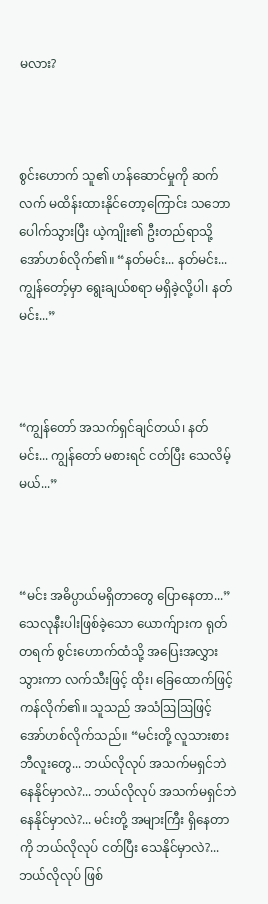မလား?



စွင်းဟောက် သူ၏ ဟန်ဆောင်မှုကို ဆက်လက် မထိန်းထားနိုင်တော့ကြောင်း သဘောပေါက်သွားပြီး ယဲ့ကျိုး၏ ဦးတည်ရာသို့ အော်ဟစ်လိုက်၏။ “နတ်မင်း... နတ်မင်း... ကျွန်တော့်မှာ ရွေးချယ်စရာ မရှိခဲ့လို့ပါ၊ နတ်မင်း...”



“ကျွန်တော် အသက်ရှင်ချင်တယ်၊ နတ်မင်း... ကျွန်တော် မစားရင် ငတ်ပြီး သေလိမ့်မယ်...”



“မင်း အဓိပ္ပာယ်မရှိတာတွေ ပြောနေတာ...” သေလုနီးပါးဖြစ်ခဲ့သော ယောက်ျားက ရုတ်တရက် စွင်းဟောက်ထံသို့ အပြေးအလွှားသွားကာ လက်သီးဖြင့် ထိုး၊ ခြေထောက်ဖြင့် ကန်လိုက်၏။ သူသည် အသံဩဩဖြင့် အော်ဟစ်လိုက်သည်။ “မင်းတို့ လူသားစား ဘီလူးတွေ... ဘယ်လိုလုပ် အသက်မရှင်ဘဲ နေနိုင်မှာလဲ?... ဘယ်လိုလုပ် အသက်မရှင်ဘဲ နေနိုင်မှာလဲ?... မင်းတို့ အများကြီး ရှိနေတာကို ဘယ်လိုလုပ် ငတ်ပြီး သေနိုင်မှာလဲ?... ဘယ်လိုလုပ် ဖြစ်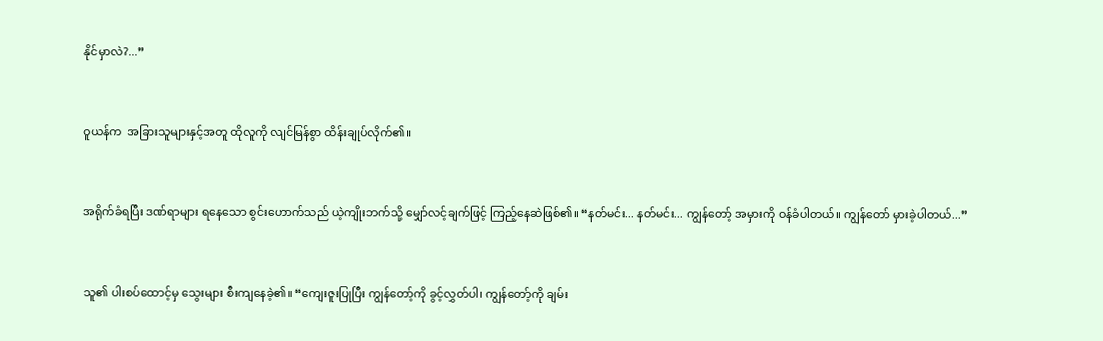နိုင်မှာလဲ?...”



ဝူယန်က  အခြားသူများနှင့်အတူ ထိုလူကို လျင်မြန်စွာ ထိန်းချုပ်လိုက်၏။



အရိုက်ခံရပြီး ဒဏ်ရာများ ရနေသော စွင်းဟောက်သည် ယဲ့ကျိုးဘက်သို့ မျှော်လင့်ချက်ဖြင့် ကြည့်နေဆဲဖြစ်၏။ “နတ်မင်း... နတ်မင်း... ကျွန်တော့် အမှားကို ဝန်ခံပါတယ်။ ကျွန်တော် မှားခဲ့ပါတယ်...”



သူ၏ ပါးစပ်ထောင့်မှ သွေးများ စီးကျနေခဲ့၏။ “ကျေးဇူးပြုပြီး ကျွန်တော့်ကို ခွင့်လွှတ်ပါ၊ ကျွန်တော့်ကို ချမ်း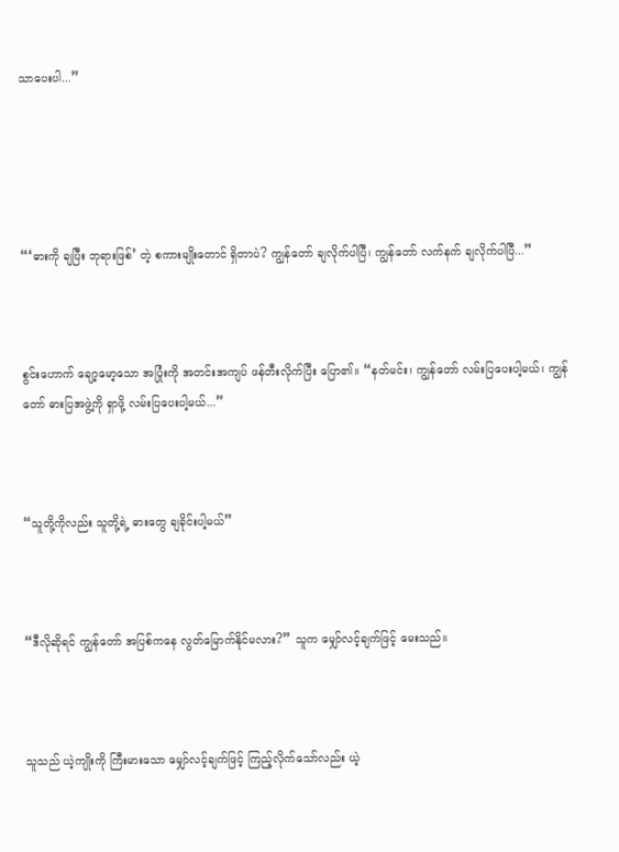သာပေးပါ...”





“‘ဓားကို ချပြီး ဘုရားဖြစ်’ တဲ့ စကားမျိုးတောင် ရှိတာပဲ? ကျွန်တော် ချလိုက်ပါပြီ၊ ကျွန်တော် လက်နက် ချလိုက်ပါပြီ...”



စွင်းဟောက် ချော့မော့သော အပြုံးကို အတင်းအကျပ် ဖန်တီးလိုက်ပြီး ပြော၏။ “နတ်မင်း၊ ကျွန်တော် လမ်းပြပေးပါ့မယ်၊ ကျွန်တော် ဓားပြအဖွဲ့ကို ရှာဖို့ လမ်းပြပေးပါ့မယ်...”



“သူတို့ကိုလည်း သူတို့ရဲ့ ဓားတွေ ချခိုင်းပါ့မယ်”



“ဒီလိုဆိုရင် ကျွန်တော် အပြစ်ကနေ လွတ်မြောက်နိုင်မလား?” သူက မျှော်လင့်ချက်ဖြင့် မေးသည်။



သူသည် ယဲ့ကျိုးကို ကြီးမားသော မျှော်လင့်ချက်ဖြင့် ကြည့်လိုက်သော်လည်း ယဲ့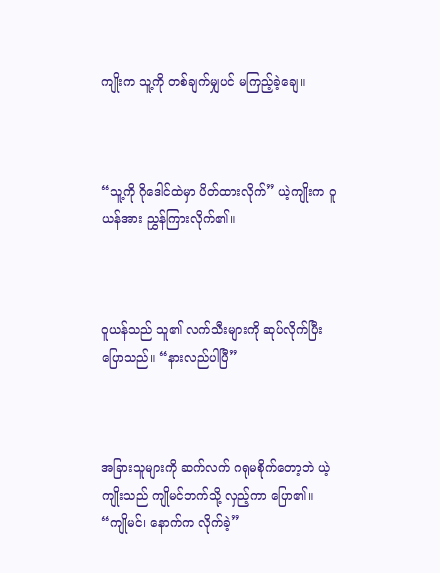ကျိုးက သူ့ကို တစ်ချက်မျှပင် မကြည့်ခဲ့ချေ။



“သူ့ကို ဂိုဒေါင်ထဲမှာ ပိတ်ထားလိုက်” ယဲ့ကျိုးက ဝူယန်အား ညွှန်ကြားလိုက်၏။



ဝူယန်သည် သူ၏ လက်သီးများကို ဆုပ်လိုက်ပြီး ပြောသည်။ “နားလည်ပါပြီ”



အခြားသူများကို ဆက်လက် ဂရုမစိုက်တော့ဘဲ ယဲ့ကျိုးသည် ကျိုမင်ဘက်သို့ လှည့်ကာ ပြော၏။ “ကျိုမင်၊ နောက်က လိုက်ခဲ့”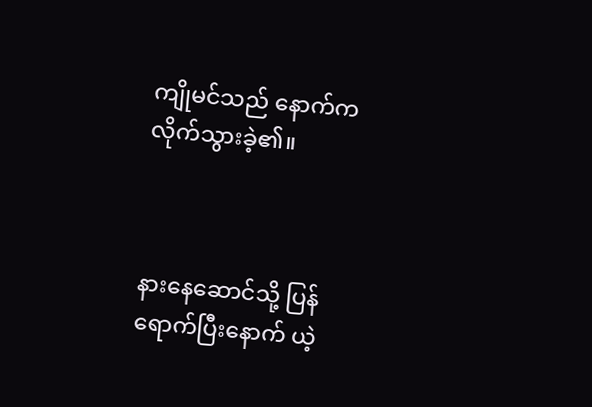ကျိုမင်သည် နောက်က လိုက်သွားခဲ့၏။



နားနေဆောင်သို့ ပြန်ရောက်ပြီးနောက် ယဲ့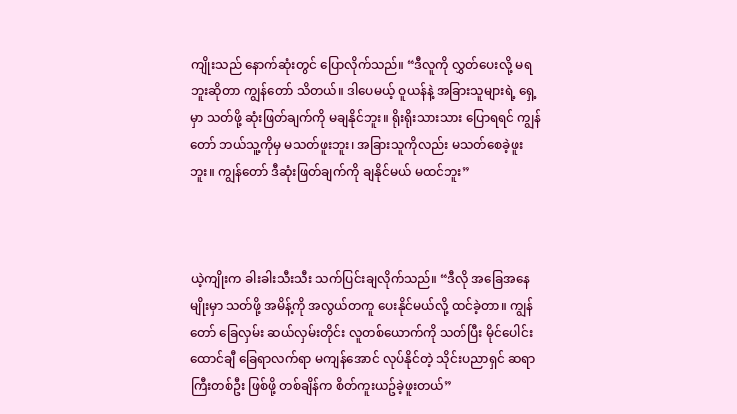ကျိုးသည် နောက်ဆုံးတွင် ပြောလိုက်သည်။ “ဒီလူကို လွှတ်ပေးလို့ မရဘူးဆိုတာ ကျွန်တော် သိတယ်။ ဒါပေမယ့် ဝူယန်နဲ့ အခြားသူများရဲ့ ရှေ့မှာ သတ်ဖို့ ဆုံးဖြတ်ချက်ကို မချနိုင်ဘူး။ ရိုးရိုးသားသား ပြောရရင် ကျွန်တော် ဘယ်သူ့ကိုမှ မသတ်ဖူးဘူး၊ အခြားသူကိုလည်း မသတ်စေခဲ့ဖူးဘူး။ ကျွန်တော် ဒီဆုံးဖြတ်ချက်ကို ချနိုင်မယ် မထင်ဘူး”



ယဲ့ကျိုးက ခါးခါးသီးသီး သက်ပြင်းချလိုက်သည်။ “ဒီလို အခြေအနေမျိုးမှာ သတ်ဖို့ အမိန့်ကို အလွယ်တကူ ပေးနိုင်မယ်လို့ ထင်ခဲ့တာ။ ကျွန်တော် ခြေလှမ်း ဆယ်လှမ်းတိုင်း လူတစ်ယောက်ကို သတ်ပြီး မိုင်ပေါင်း ထောင်ချီ ခြေရာလက်ရာ မကျန်အောင် လုပ်နိုင်တဲ့ သိုင်းပညာရှင် ဆရာကြီးတစ်ဦး ဖြစ်ဖို့ တစ်ချိန်က စိတ်ကူးယဥ်ခဲ့ဖူးတယ်”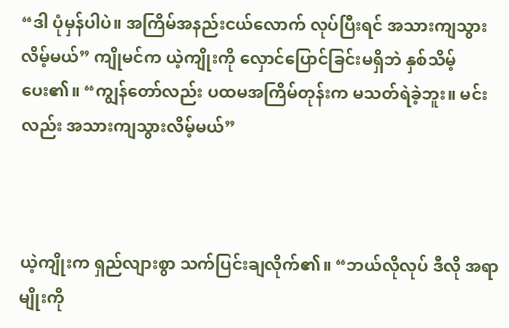“ဒါ ပုံမှန်ပါပဲ။ အကြိမ်အနည်းငယ်လောက် လုပ်ပြီးရင် အသားကျသွားလိမ့်မယ်” ကျိုမင်က ယဲ့ကျိုးကို လှောင်ပြောင်ခြင်းမရှိဘဲ နှစ်သိမ့်ပေး၏။ “ကျွန်တော်လည်း ပထမအကြိမ်တုန်းက မသတ်ရဲခဲ့ဘူး။ မင်းလည်း အသားကျသွားလိမ့်မယ်”



ယဲ့ကျိုးက ရှည်လျားစွာ သက်ပြင်းချလိုက်၏။ “ဘယ်လိုလုပ် ဒီလို အရာမျိုးကို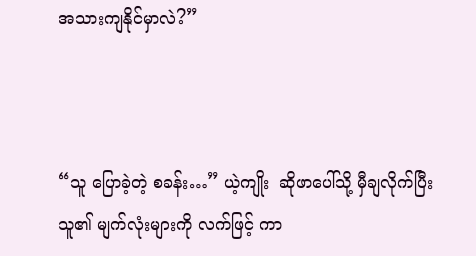အသားကျနိုင်မှာလဲ?”



“သူ ပြောခဲ့တဲ့ စခန်း…” ယဲ့ကျိုး  ဆိုဖာပေါ်သို့ မှီချလိုက်ပြီး သူ၏ မျက်လုံးများကို လက်ဖြင့် ကာ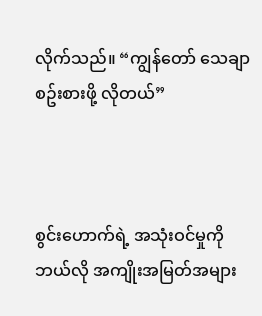လိုက်သည်။ “ကျွန်တော် သေချာ စဥ်းစားဖို့ လိုတယ်”



စွင်းဟောက်ရဲ့ အသုံးဝင်မှုကို ဘယ်လို အကျိုးအမြတ်အများ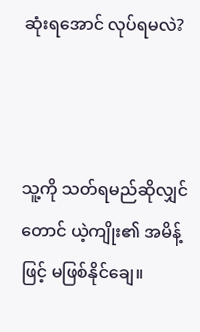ဆုံးရအောင် လုပ်ရမလဲ?



သူ့ကို သတ်ရမည်ဆိုလျှင်တောင် ယဲ့ကျိုး၏ အမိန့်ဖြင့် မဖြစ်နိုင်ချေ။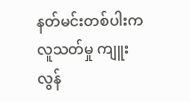နတ်မင်းတစ်ပါးက လူသတ်မှု ကျူးလွန်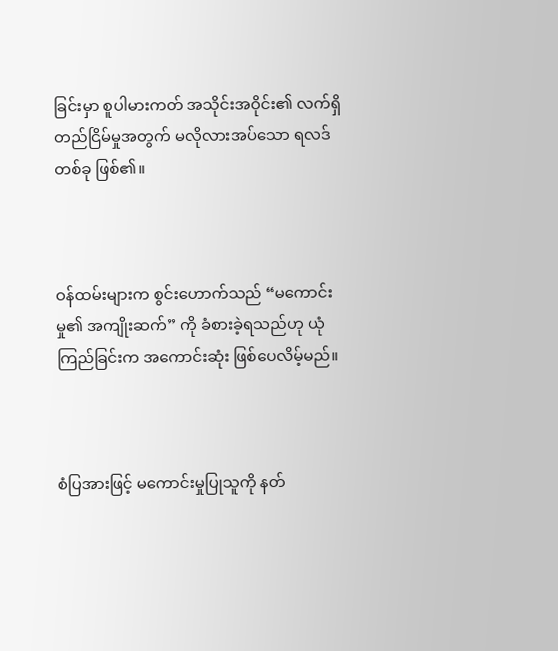ခြင်းမှာ စူပါမားကတ် အသိုင်းအဝိုင်း၏ လက်ရှိ တည်ငြိမ်မှုအတွက် မလိုလားအပ်သော ရလဒ်တစ်ခု ဖြစ်၏။



ဝန်ထမ်းများက စွင်းဟောက်သည် “မကောင်းမှု၏ အကျိုးဆက်” ကို ခံစားခဲ့ရသည်ဟု ယုံကြည်ခြင်းက အကောင်းဆုံး ဖြစ်ပေလိမ့်မည်။



စံပြအားဖြင့် မကောင်းမှုပြုသူကို နတ်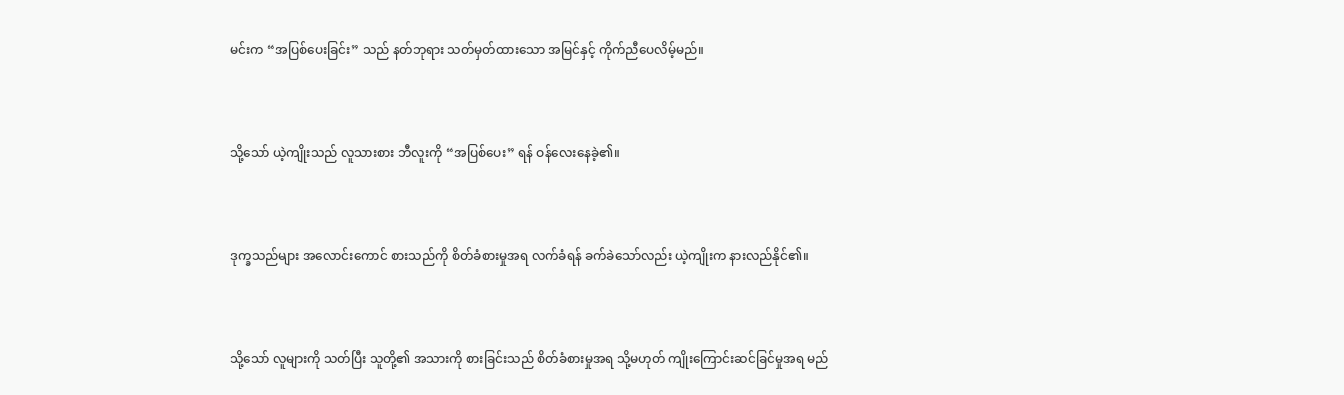မင်းက “အပြစ်ပေးခြင်း” သည် နတ်ဘုရား သတ်မှတ်ထားသော အမြင်နှင့် ကိုက်ညီပေလိမ့်မည်။



သို့သော် ယဲ့ကျိုးသည် လူသားစား ဘီလူးကို “အပြစ်ပေး” ရန် ဝန်လေးနေခဲ့၏။



ဒုက္ခသည်များ အလောင်းကောင် စားသည်ကို စိတ်ခံစားမှုအရ လက်ခံရန် ခက်ခဲသော်လည်း ယဲ့ကျိုးက နားလည်နိုင်၏။



သို့သော် လူများကို သတ်ပြီး သူတို့၏ အသားကို စားခြင်းသည် စိတ်ခံစားမှုအရ သို့မဟုတ် ကျိုးကြောင်းဆင်ခြင်မှုအရ မည်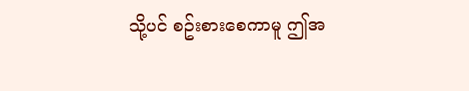သို့ပင် စဥ်းစားစေကာမူ ဤအ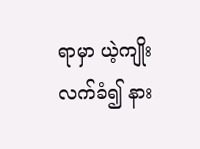ရာမှာ ယဲ့ကျိုး လက်ခံ၍ နား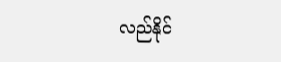လည်နိုင်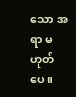သော အရာ မဟုတ်ပေ။